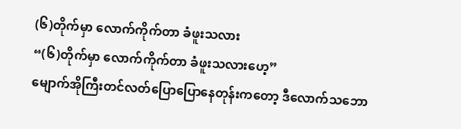(၆)တိုက်မှာ လောက်ကိုက်တာ ခံဖူးသလား
“(၆)တိုက်မှာ လောက်ကိုက်တာ ခံဖူးသလားဟေ့”
မျောက်အိုကြီးတင်လတ်ပြောပြောနေတုန်းကတော့ ဒီလောက်သဘော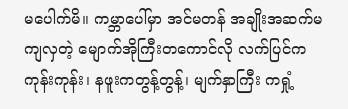မပေါက်မိ။ ကမ္ဘာပေါ်မှာ အင်မတန် အချိုးအဆက်မကျလှတဲ့ မျောက်အိုကြီးတကောင်လို လက်ပြင်ကကုန်းကုန်း၊ နဖူးကတွန့်တွန့်၊ မျက်နှာကြီး ကရှုံ့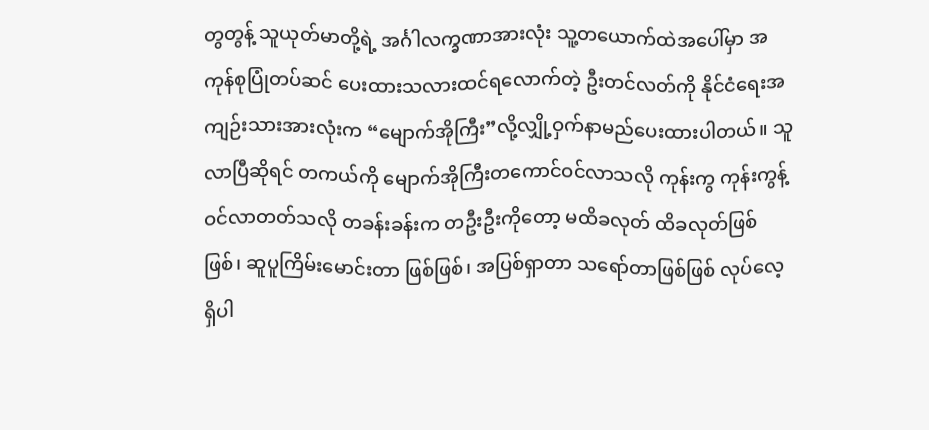တွတွန့် သူယုတ်မာတို့ရဲ့ အင်္ဂါလက္ခဏာအားလုံး သူ့တယောက်ထဲအပေါ်မှာ အကုန်စုပြုံတပ်ဆင် ပေးထားသလားထင်ရလောက်တဲ့ ဦးတင်လတ်ကို နိုင်ငံရေးအကျဉ်းသားအားလုံးက “မျောက်အိုကြီး”လို့လျှို့ဝှက်နာမည်ပေးထားပါတယ်။ သူလာပြီဆိုရင် တကယ်ကို မျောက်အိုကြီးတကောင်ဝင်လာသလို ကုန်းကွ ကုန်းကွန့်ဝင်လာတတ်သလို တခန်းခန်းက တဦးဦးကိုတော့ မထိခလုတ် ထိခလုတ်ဖြစ်ဖြစ်၊ ဆူပူကြိမ်းမောင်းတာ ဖြစ်ဖြစ်၊ အပြစ်ရှာတာ သရော်တာဖြစ်ဖြစ် လုပ်လေ့ရှိပါ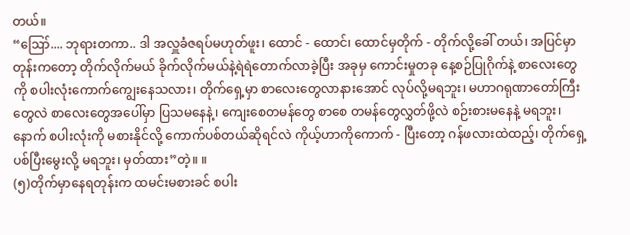တယ်။
“ဪ.... ဘုရားတကာ.. ဒါ အလှူခံဇရပ်မဟုတ်ဖူး၊ ထောင် - ထောင်၊ ထောင်မှတိုက် - တိုက်လို့ခေါ် တယ်၊ အပြင်မှာတုန်းကတော့ တိုက်လိုက်မယ် ခိုက်လိုက်မယ်နဲ့ရဲရဲတောက်လာခဲ့ပြီး အခုမှ ကောင်းမှုတခု နေ့စဉ်ပြုဂိုက်နဲ့ စာလေးတွေကို စပါးလုံးကောက်ကျွေးနေသလား၊ တိုက်ရှေ့မှာ စာလေးတွေလာနားအောင် လုပ်လို့မရဘူး၊ မဟာဂရုဏာတော်ကြီးတွေလဲ စာလေးတွေအပေါ်မှာ ပြသမနေနဲ့၊ ကျေးစေတမန်တွေ စာစေ တမန်တွေလွှတ်ဖို့လဲ စဉ်းစားမနေနဲ့ မရဘူး၊ နောက် စပါးလုံးကို မစားနိုင်လို့ ကောက်ပစ်တယ်ဆိုရင်လဲ ကိုယ့်ဟာကိုကောက် - ပြီးတော့ ဂန်ဖလားထဲထည့်၊ တိုက်ရှေ့ပစ်ပြီးမွေးလို့ မရဘူး၊ မှတ်ထား”တဲ့။ ။
(၅)တိုက်မှာနေရတုန်းက ထမင်းမစားခင် စပါး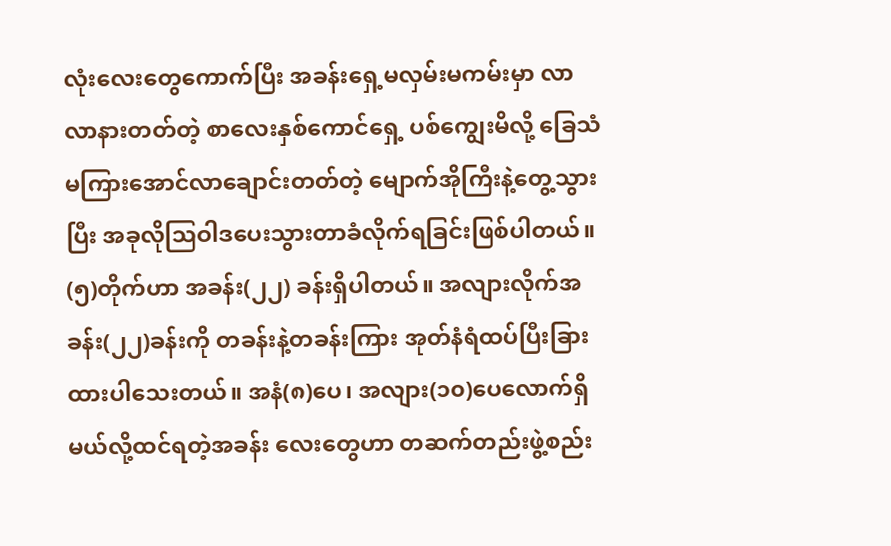လုံးလေးတွေကောက်ပြီး အခန်းရှေ့မလှမ်းမကမ်းမှာ လာလာနားတတ်တဲ့ စာလေးနှစ်ကောင်ရှေ့ ပစ်ကျွေးမိလို့ ခြေသံမကြားအောင်လာချောင်းတတ်တဲ့ မျောက်အိုကြီးနဲ့တွေ့သွားပြီး အခုလိုဩဝါဒပေးသွားတာခံလိုက်ရခြင်းဖြစ်ပါတယ်။ (၅)တိုက်ဟာ အခန်း(၂၂) ခန်းရှိပါတယ်။ အလျားလိုက်အခန်း(၂၂)ခန်းကို တခန်းနဲ့တခန်းကြား အုတ်နံရံထပ်ပြီးခြားထားပါသေးတယ်။ အနံ(၈)ပေ၊ အလျား(၁၀)ပေလောက်ရှိမယ်လို့ထင်ရတဲ့အခန်း လေးတွေဟာ တဆက်တည်းဖွဲ့စည်း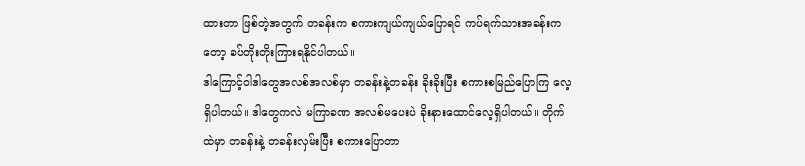ထားတာ ဖြစ်တဲ့အတွက် တခန်းက စကားကျယ်ကျယ်ပြောရင် ကပ်ရက်သားအခန်းကတော့ ခပ်တိုးတိုးကြားရနိုင်ပါတယ်။
ဒါကြောင့်ဝါဒါတွေအလစ်အလစ်မှာ တခန်းနဲ့တခန်း ခိုးခိုးပြီး စကားစမြည်ပြောကြ လေ့ရှိပါတယ်။ ဒါတွေကလဲ မကြာခဏ အလစ်မပေးပဲ ခိုးနားထောင်လေ့ရှိပါတယ်။ တိုက်ထဲမှာ တခန်းနဲ့ တခန်းလှမ်းပြီး စကားပြောတာ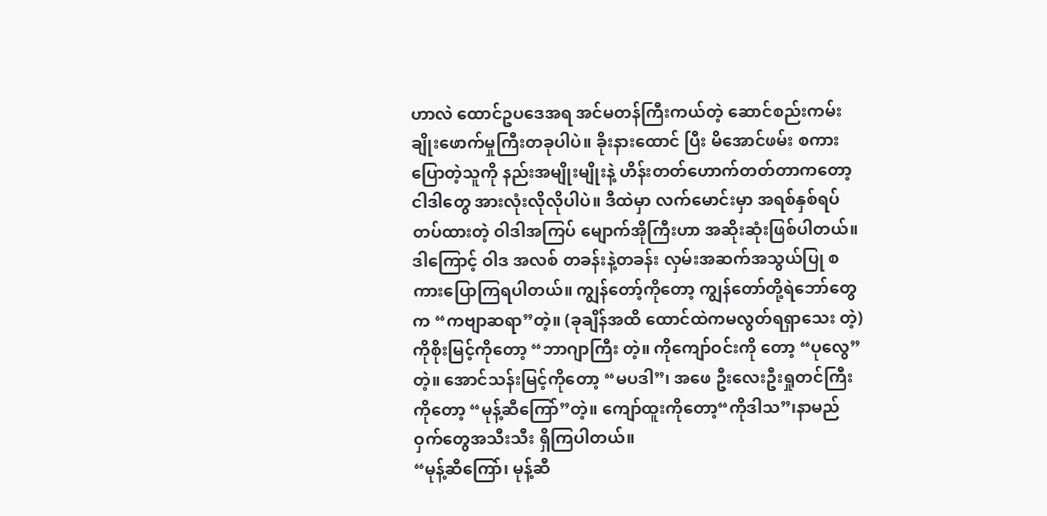ဟာလဲ ထောင်ဥပဒေအရ အင်မတန်ကြီးကယ်တဲ့ ဆောင်စည်းကမ်းချိုးဖောက်မှုကြီးတခုပါပဲ။ ခိုးနားထောင် ပြီး မိအောင်ဖမ်း စကားပြောတဲ့သူကို နည်းအမျိုးမျိုးနဲ့ ဟိန်းတတ်ဟောက်တတ်တာကတော့ ငါဒါတွေ အားလုံးလိုလိုပါပဲ။ ဒီထဲမှာ လက်မောင်းမှာ အရစ်နှစ်ရပ်တပ်ထားတဲ့ ဝါဒါအကြပ် မျောက်အိုကြီးဟာ အဆိုးဆုံးဖြစ်ပါတယ်။ ဒါကြောင့် ဝါဒ အလစ် တခန်းနဲ့တခန်း လှမ်းအဆက်အသွယ်ပြု စကားပြောကြရပါတယ်။ ကျွန်တော့်ကိုတော့ ကျွန်တော်တို့ရဲဘော်တွေက “ကဗျာဆရာ”တဲ့။ (ခုချိန်အထိ ထောင်ထဲကမလွတ်ရရှာသေး တဲ့) ကိုစိုးမြင့်ကိုတော့ “ဘာဂျာကြီး တဲ့။ ကိုကျော်ဝင်းကို တော့ “ပုလွေ”တဲ့။ အောင်သန်းမြင့်ကိုတော့ “မပဒါ”၊ အဖေ ဦးလေးဦးရှုတင်ကြီးကိုတော့ “မုန့်ဆီကြော်”တဲ့။ ကျော်ထူးကိုတော့“ကိုဒါသ”၊နာမည်ဝှက်တွေအသီးသီး ရှိကြပါတယ်။
“မုန့်ဆီကြော်၊ မုန့်ဆီ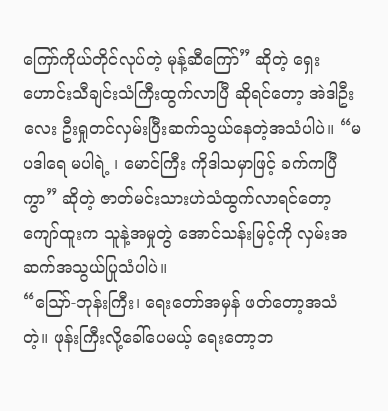ကြော်ကိုယ်တိုင်လုပ်တဲ့ မုန့်ဆီကြော်” ဆိုတဲ့ ရှေးဟောင်းသီချင်းသံကြီးထွက်လာပြီ ဆိုရင်တော့ အဲဒါဦးလေး ဦးရှုတင်လှမ်းပြီးဆက်သွယ်နေတဲ့အသံပါပဲ။ “မပဒါရေ မပါရဲ့ ၊ မောင်ကြီး ကိုဒါသမှာဖြင့် ခက်ကပြီကွာ” ဆိုတဲ့ ဇာတ်မင်းသားဟဲသံထွက်လာရင်တော့ ကျော်ထူးက သူနဲ့အမှုတွဲ အောင်သန်းမြင့်ကို လှမ်းအဆက်အသွယ်ပြုသံပါပဲ။
“ဪ-ဘုန်းကြီး၊ ရေးတော်အမှန် ဖတ်တော့အသံတဲ့။ ဖုန်းကြီးလို့ခေါ်ပေမယ့် ရေးတော့ဘ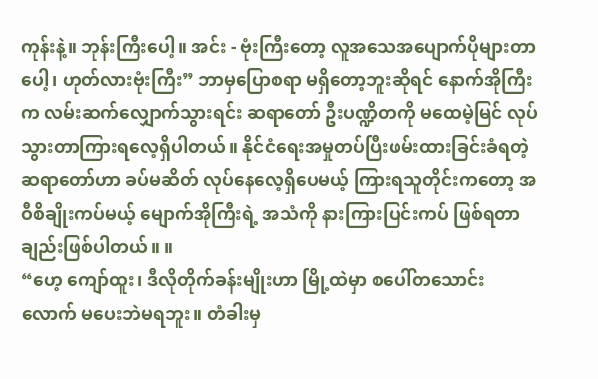ကုန်းနဲ့။ ဘုန်းကြီးပေါ့။ အင်း - ဗုံးကြီးတော့ လူအသေအပျောက်ပိုများတာပေါ့၊ ဟုတ်လားဗုံးကြီး” ဘာမှပြောစရာ မရှိတော့ဘူးဆိုရင် နောက်အိုကြီးက လမ်းဆက်လျှောက်သွားရင်း ဆရာတော် ဦးပဏ္ဍိတကို မထေမဲ့မြင် လုပ်သွားတာကြားရလေ့ရှိပါတယ်။ နိုင်ငံရေးအမှုတပ်ပြီးဖမ်းထားခြင်းခံရတဲ့ဆရာတော်ဟာ ခပ်မဆိတ် လုပ်နေလေ့ရှိပေမယ့် ကြားရသူတိုင်းကတော့ အဝီစိချိုးကပ်မယ့် မျောက်အိုကြီးရဲ့ အသံကို နားကြားပြင်းကပ် ဖြစ်ရတာချည်းဖြစ်ပါတယ်။ ။
“ဟေ့ ကျော်ထူး၊ ဒီလိုတိုက်ခန်းမျိုးဟာ မြို့ထဲမှာ စပေါ်တသောင်းလောက် မပေးဘဲမရဘူး။ တံခါးမှ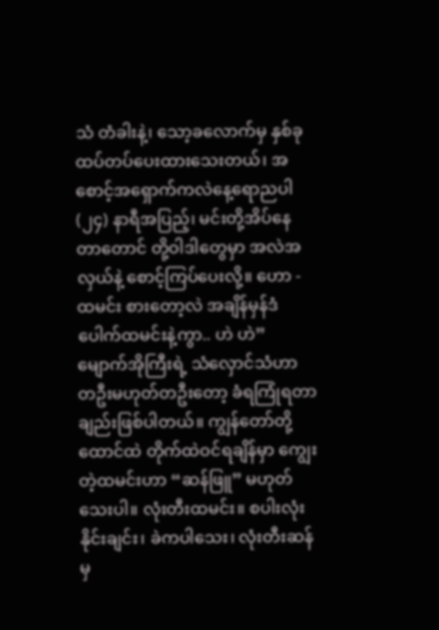သံ တံခါးနဲ့၊ သော့ခလောက်မှ နှစ်ခုထပ်တပ်ပေးထားသေးတယ်၊ အစောင့်အရှောက်ကလဲနေ့ရောညပါ (၂၄) နာရီအပြည့်၊ မင်းတို့အိပ်နေတာတောင် တို့ဝါဒါတွေမှာ အလဲအလှယ်နဲ့ စောင့်ကြပ်ပေးလို့။ ဟော - ထမင်း စားတော့လဲ အချိန်မှန်ဒံပေါက်ထမင်းနဲ့ကွာ.. ဟဲ ဟဲ” မျောက်အိုကြီးရဲ့ သံလှောင်သံဟာ တဦးမဟုတ်တဦးတော့ ခံရကြုံရတာချည်းဖြစ်ပါတယ်။ ကျွန်တော်တို့ထောင်ထဲ တိုက်ထဲဝင်ရချိန်မှာ ကျွေးတဲ့ထမင်းဟာ “ဆန်ဖြူ” မဟုတ်သေးပါ။ လုံးတီးထမင်း။ စပါးလုံးနိုင်းချင်း၊ ခဲကပါသေး၊ လုံးတီးဆန်မှ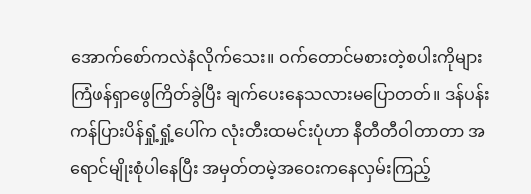အောက်စော်ကလဲနံလိုက်သေး။ ဝက်တောင်မစားတဲ့စပါးကိုများ ကြံဖန်ရှာဖွေကြိတ်ခွဲပြီး ချက်ပေးနေသလားမပြောတတ်။ ဒန်ပန်းကန်ပြားပိန်ရှုံ့ရှုံ့ပေါ်က လုံးတီးထမင်းပုံဟာ နီတီတီဝါတာတာ အရောင်မျိုးစုံပါနေပြီး အမှတ်တမဲ့အဝေးကနေလှမ်းကြည့်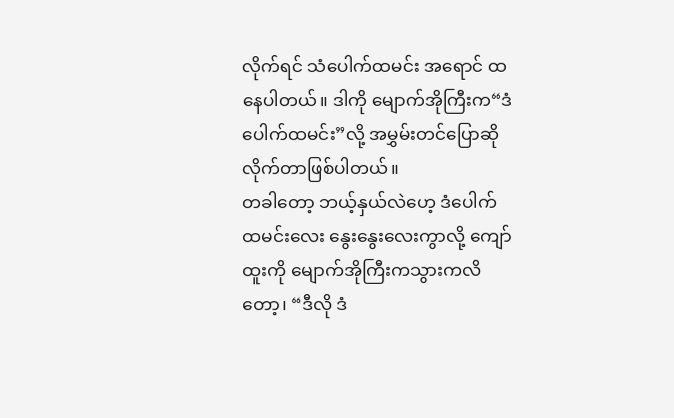လိုက်ရင် သံပေါက်ထမင်း အရောင် ထနေပါတယ်။ ဒါကို မျောက်အိုကြီးက“ဒံပေါက်ထမင်း”လို့ အမွှမ်းတင်ပြောဆိုလိုက်တာဖြစ်ပါတယ်။
တခါတော့ ဘယ့်နှယ်လဲဟေ့ ဒံပေါက်ထမင်းလေး နွေးနွေးလေးကွာလို့ ကျော်ထူးကို မျောက်အိုကြီးကသွားကလိတော့၊ “ဒီလို ဒံ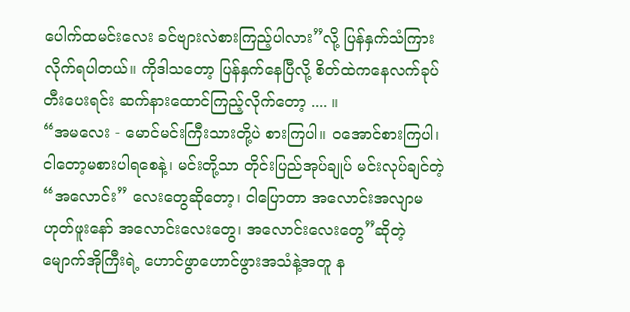ပေါက်ထမင်းလေး ခင်ဗျားလဲစားကြည့်ပါလား”လို့ ပြန်နှက်သံကြားလိုက်ရပါတယ်။ ကိုဒါသတော့ ပြန်နှက်နေပြီလို့ စိတ်ထဲကနေလက်ခုပ်တီးပေးရင်း ဆက်နားထောင်ကြည့်လိုက်တော့ .... ။
“အမလေး - မောင်မင်းကြီးသားတို့ပဲ စားကြပါ။ ဝအောင်စားကြပါ၊ ငါတော့မစားပါရစေနဲ့၊ မင်းတို့သာ တိုင်းပြည်အုပ်ချုပ် မင်းလုပ်ချင်တဲ့ “အလောင်း” လေးတွေဆိုတော့၊ ငါပြောတာ အလောင်းအလျာမဟုတ်ဖူးနော် အလောင်းလေးတွေ၊ အလောင်းလေးတွေ”ဆိုတဲ့မျောက်အိုကြီးရဲ့ ဟောင်ဖွာဟောင်ဖွားအသံနဲ့အတူ န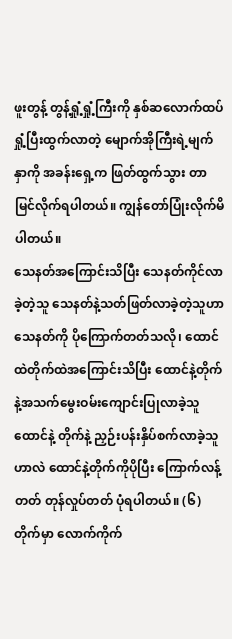ဖူးတွန့် တွန့်ရှုံ့ရှုံ့ကြီးကို နှစ်ဆလောက်ထပ်ရှုံ့ပြီးထွက်လာတဲ့ မျောက်အိုကြီးရဲ့မျက်နှာကို အခန်းရှေ့က ဖြတ်ထွက်သွား တာမြင်လိုက်ရပါတယ်။ ကျွန်တော်ပြုံးလိုက်မိပါတယ်။
သေနတ်အကြောင်းသိပြီး သေနတ်ကိုင်လာခဲ့တဲ့သူ သေနတ်နဲ့သတ်ဖြတ်လာခဲ့တဲ့သူဟာ သေနတ်ကို ပိုကြောက်တတ်သလို၊ ထောင်ထဲတိုက်ထဲအကြောင်းသိပြီး ထောင်နဲ့တိုက်နဲ့အသက်မွေးဝမ်းကျောင်းပြုလာခဲ့သူထောင်နဲ့ တိုက်နဲ့ ညှဉ်းပန်းနှိပ်စက်လာခဲ့သူဟာလဲ ထောင်နဲ့တိုက်ကိုပိုပြီး ကြောက်လန့်တတ် တုန်လှုပ်တတ် ပုံရပါတယ်။ (၆)တိုက်မှာ လောက်ကိုက်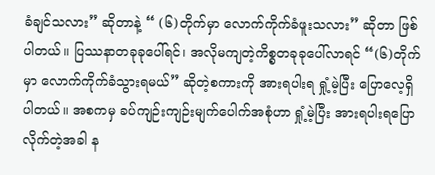ခံချင်သလား” ဆိုတာနဲ့ “ (၆)တိုက်မှာ လောက်ကိုက်ခံဖူးသလား” ဆိုတာ ဖြစ် ပါတယ်။ ပြဿနာတခုခုပေါ်ရင်၊ အလိုမကျတဲ့ကိစ္စတခုခုပေါ်လာရင် “(၆)တိုက်မှာ လောက်ကိုက်ခံသွားရမယ်” ဆိုတဲ့စကားကို အားရပါးရ ရှုံ့မဲ့ပြီး ပြောလေ့ရှိပါတယ်။ အစကမှ ခပ်ကျဉ်းကျဉ်းမျက်ပေါက်အစုံဟာ ရှုံ့မဲ့ပြီး အားရပါးရပြောလိုက်တဲ့အခါ န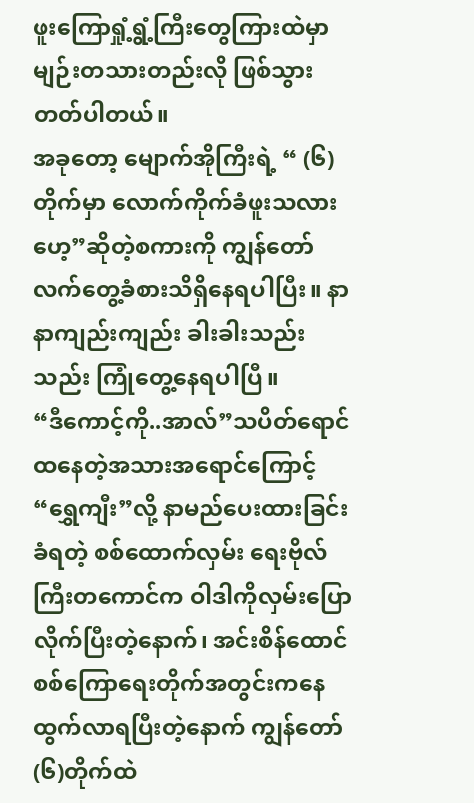ဖူးကြောရှုံ့ရွံ့ကြီးတွေကြားထဲမှာ မျဉ်းတသားတည်းလို ဖြစ်သွားတတ်ပါတယ်။
အခုတော့ မျောက်အိုကြီးရဲ့ “ (၆)တိုက်မှာ လောက်ကိုက်ခံဖူးသလားဟေ့”ဆိုတဲ့စကားကို ကျွန်တော် လက်တွေ့ခံစားသိရှိနေရပါပြီး။ နာနာကျည်းကျည်း ခါးခါးသည်းသည်း ကြုံတွေ့နေရပါပြီ။
“ဒီကောင့်ကို..အာလ်”သပိတ်ရောင်ထနေတဲ့အသားအရောင်ကြောင့် “ရွှေကျီး”လို့ နာမည်ပေးထားခြင်းခံရတဲ့ စစ်ထောက်လှမ်း ရေးဗိုလ်ကြီးတကောင်က ဝါဒါကိုလှမ်းပြောလိုက်ပြီးတဲ့နောက်၊ အင်းစိန်ထောင် စစ်ကြောရေးတိုက်အတွင်းကနေ ထွက်လာရပြီးတဲ့နောက် ကျွန်တော်(၆)တိုက်ထဲ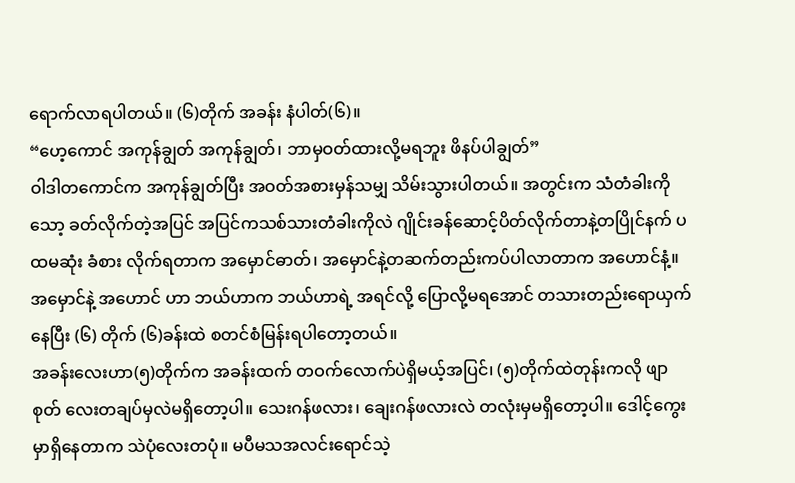ရောက်လာရပါတယ်။ (၆)တိုက် အခန်း နံပါတ်(၆)။
“ဟေ့ကောင် အကုန်ချွတ် အကုန်ချွတ်၊ ဘာမှဝတ်ထားလို့မရဘူး ဖိနပ်ပါချွတ်”
ဝါဒါတကောင်က အကုန်ချွတ်ပြီး အဝတ်အစားမှန်သမျှ သိမ်းသွားပါတယ်။ အတွင်းက သံတံခါးကို သော့ ခတ်လိုက်တဲ့အပြင် အပြင်ကသစ်သားတံခါးကိုလဲ ဂျိုင်းခန်ဆောင့်ပိတ်လိုက်တာနဲ့တပြိုင်နက် ပထမဆုံး ခံစား လိုက်ရတာက အမှောင်ဓာတ်၊ အမှောင်နဲ့တဆက်တည်းကပ်ပါလာတာက အဟောင်နံ့။ အမှောင်နဲ့ အဟောင် ဟာ ဘယ်ဟာက ဘယ်ဟာရဲ့ အရင်လို့ ပြောလို့မရအောင် တသားတည်းရောယှက်နေပြီး (၆) တိုက် (၆)ခန်းထဲ စတင်စံမြန်းရပါတော့တယ်။
အခန်းလေးဟာ(၅)တိုက်က အခန်းထက် တဝက်လောက်ပဲရှိမယ့်အပြင်၊ (၅)တိုက်ထဲတုန်းကလို ဖျာစုတ် လေးတချပ်မှလဲမရှိတော့ပါ။ သေးဂန်ဖလား၊ ချေးဂန်ဖလားလဲ တလုံးမှမရှိတော့ပါ။ ဒေါင့်ကွေးမှာရှိနေတာက သဲပုံလေးတပုံ။ မပီမသအလင်းရောင်သဲ့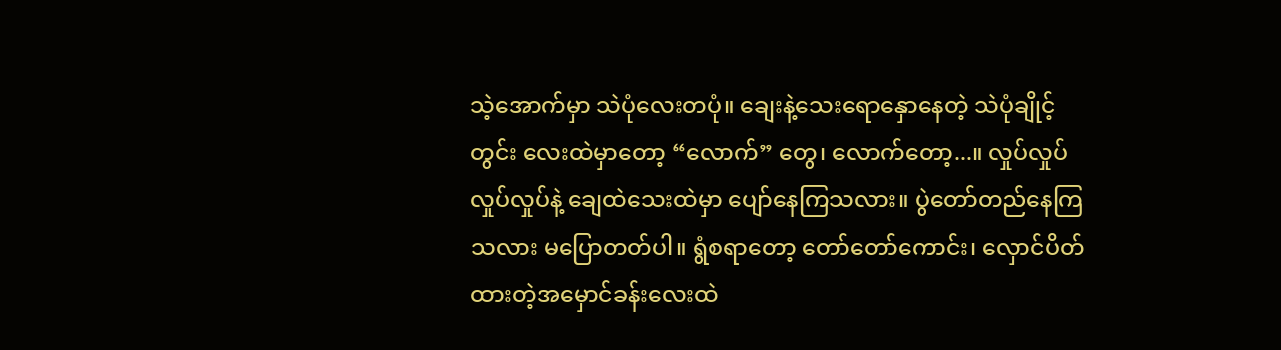သဲ့အောက်မှာ သဲပုံလေးတပုံ။ ချေးနဲ့သေးရောနှောနေတဲ့ သဲပုံချိုင့်တွင်း လေးထဲမှာတော့ “လောက်” တွေ၊ လောက်တော့...။ လှုပ်လှုပ် လှုပ်လှုပ်နဲ့ ချေထဲသေးထဲမှာ ပျော်နေကြသလား။ ပွဲတော်တည်နေကြသလား မပြောတတ်ပါ။ ရွံစရာတော့ တော်တော်ကောင်း၊ လှောင်ပိတ်ထားတဲ့အမှောင်ခန်းလေးထဲ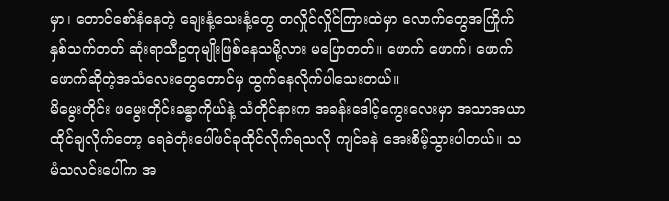မှာ၊ တောင်စော်နံနေတဲ့ ချေးနံ့သေးနံ့တွေ တလှိုင်လှိုင်ကြားထဲမှာ လောက်တွေအကြိုက်နှစ်သက်တတ် ဆုံးရာသီဥတုမျိုးဖြစ်နေသမို့လား မပြောတတ်။ ဖောက် ဖောက်၊ ဖောက်ဖောက်ဆိုတဲ့အသံလေးတွေတောင်မှ ထွက်နေလိုက်ပါသေးတယ်။
မိမွေးတိုင်း ဖမွေးတိုင်းခန္ဓာကိုယ်နဲ့ သံတိုင်နားက အခန်းဒေါင့်ကွေးလေးမှာ အသာအယာထိုင်ချလိုက်တော့ ရေခဲတုံးပေါ်ဖင်ခုထိုင်လိုက်ရသလို ကျင်ခနဲ အေးစိမ့်သွားပါတယ်။ သမံသလင်းပေါ်က အ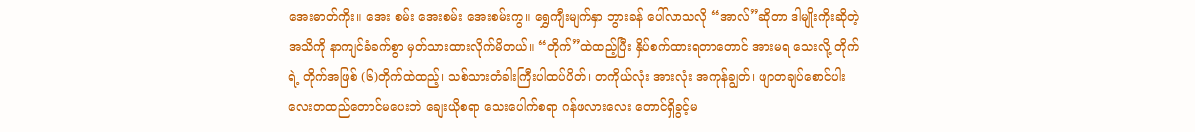အေးဓာတ်ကိုး။ အေး စမ်း အေးစမ်း အေးစမ်းကွ။ ရွှေကျီးမျက်နှာ ဘွားခန် ပေါ်လာသလို “အာလ်”ဆိုတာ ဒါမျိုးကိုးဆိုတဲ့ အသိကို နာကျင်ခံခက်စွာ မှတ်သားထားလိုက်မိတယ်။ “တိုက်”ထဲထည့်ပြီး နှိပ်စက်ထားရတာတောင် အားမရ သေးလို့ တိုက်ရဲ့ တိုက်အဖြစ် (၆)တိုက်ထဲထည့်၊ သစ်သားတံခါးကြီးပါထပ်ပိတ်၊ တကိုယ်လုံး အားလုံး အကုန်ချွတ်၊ ဖျာတချပ်စောင်ပါးလေးတထည်တောင်မပေးဘဲ ချေးယိုစရာ သေးပေါက်စရာ ဂန်ဖလားလေး တောင်ရှိခွင့်မ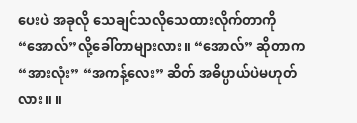ပေးပဲ အခုလို သေချင်သလိုသေထားလိုက်တာကို “အောလ်”လို့ခေါ်တာများလား။ “အောလ်” ဆိုတာက “အားလုံး” “အကန့်လေး” ဆိတ် အဓိပ္ပာယ်ပဲမဟုတ်လား။ ။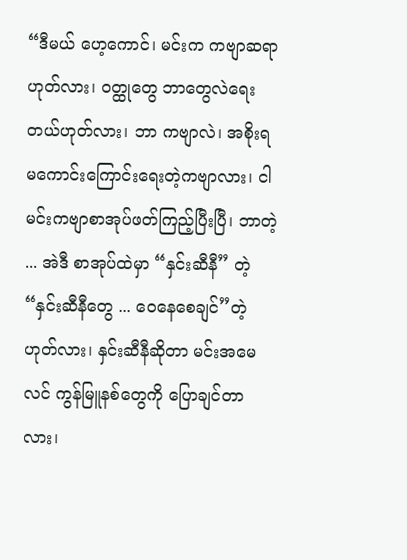“ဒီမယ် ဟေ့ကောင်၊ မင်းက ကဗျာဆရာဟုတ်လား၊ ဝတ္ထုတွေ ဘာတွေလဲရေးတယ်ဟုတ်လား၊ ဘာ ကဗျာလဲ၊ အစိုးရမကောင်းကြောင်းရေးတဲ့ကဗျာလား၊ ငါ မင်းကဗျာစာအုပ်ဖတ်ကြည့်ပြီးပြီ၊ ဘာတဲ့ ... အဲဒီ စာအုပ်ထဲမှာ “နှင်းဆီနီ” တဲ့ “နှင်းဆီနီတွေ ... ဝေနေစေချင်”တဲ့ ဟုတ်လား၊ နှင်းဆီနီဆိုတာ မင်းအမေလင် ကွန်မြူနစ်တွေကို ပြောချင်တာလား၊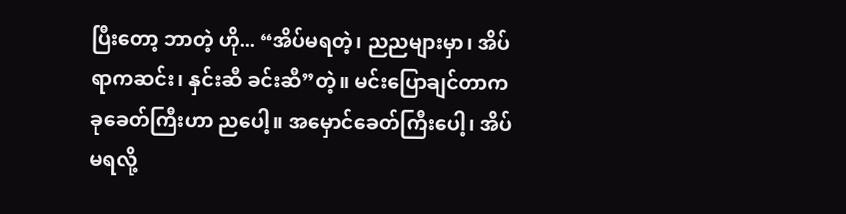ပြီးတော့ ဘာတဲ့ ဟို... “အိပ်မရတဲ့၊ ညညများမှာ၊ အိပ်ရာကဆင်း၊ နှင်းဆီ ခင်းဆီ”တဲ့။ မင်းပြောချင်တာက ခုခေတ်ကြီးဟာ ညပေါ့။ အမှောင်ခေတ်ကြီးပေါ့၊ အိပ်မရလို့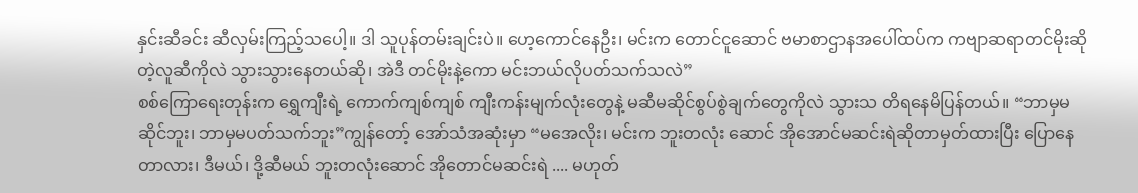နှင်းဆီခင်း ဆီလှမ်းကြည့်သပေါ့။ ဒါ သူပုန်တမ်းချင်းပဲ။ ဟေ့ကောင်နေဦး၊ မင်းက တောင်ငူဆောင် ဗမာစာဌာနအပေါ်ထပ်က ကဗျာဆရာတင်မိုးဆိုတဲ့လူဆီကိုလဲ သွားသွားနေတယ်ဆို၊ အဲဒီ တင်မိုးနဲ့ကော မင်းဘယ်လိုပတ်သက်သလဲ”
စစ်ကြောရေးတုန်းက ရွှေကျီးရဲ့ ကောက်ကျစ်ကျစ် ကျီးကန်းမျက်လုံးတွေနဲ့ မဆီမဆိုင်စွပ်စွဲချက်တွေကိုလဲ သွားသ တိရနေမိပြန်တယ်။ “ဘာမှမဆိုင်ဘူး၊ ဘာမှမပတ်သက်ဘူး”ကျွန်တော့် အော်သံအဆုံးမှာ “မအေလိုး၊ မင်းက ဘူးတလုံး ဆောင် အိုအောင်မဆင်းရဲဆိုတာမှတ်ထားပြီး ပြောနေတာလား၊ ဒီမယ်၊ ဒို့ဆီမယ် ဘူးတလုံးဆောင် အိုတောင်မဆင်းရဲ .... မဟုတ်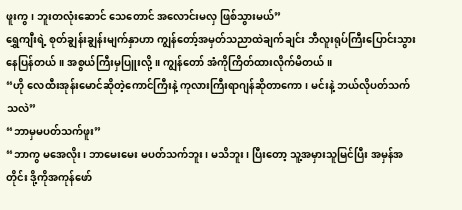ဖူးကွ၊ ဘူးတလုံးဆောင် သေတောင် အလောင်းမလှ ဖြစ်သွားမယ်”
ရွှေကျီးရဲ့ စုတ်ချွန်းချွန်းမျက်နှာဟာ ကျွန်တော့်အမှတ်သညာထဲချက်ချင်း ဘီလူးရုပ်ကြီးပြောင်းသွား နေပြန်တယ်။ အစွယ်ကြီးမှပြူးလို့။ ကျွန်တော် အံကိုကြိတ်ထားလိုက်မိတယ်။
“ဟို လေထီးအုန်းမောင်ဆိုတဲ့ကောင်ကြီးနဲ့ ကုလားကြီးရာဂျန်ဆိုတာကော၊ မင်းနဲ့ ဘယ်လိုပတ်သက် သလဲ”
“ဘာမှမပတ်သက်ဖူး”
“ဘာကွ မအေလိုး၊ ဘာမေးမေး မပတ်သက်ဘူး၊ မသိဘူး၊ ပြီးတော့ သူ့အမှားသူမြင်ပြီး အမှန်အတိုင်း ဒို့ကိုအကုန်ဖော်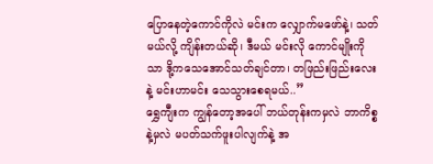ပြောနေတဲ့ကောင်ကိုလဲ မင်းက လျှောက်မဖော်နဲ့၊ သတ်မယ်လို့ ကျိန်းတယ်ဆို၊ ဒီမယ် မင်းလို ကောင်မျိုးကိုသာ ဒို့ကသေအောင်သတ်ချင်တာ၊ တဖြည်းဖြည်းလေးနဲ့ မင်းဟာမင်း သေသွားစေရမယ်..”
ရွှေကျီးက ကျွန်တော့အပေါ် ဘယ်တုန်းကမှလဲ ဘာကိစ္စနဲ့မှလဲ မပတ်သက်ဖူးပါလျက်နဲ့ အ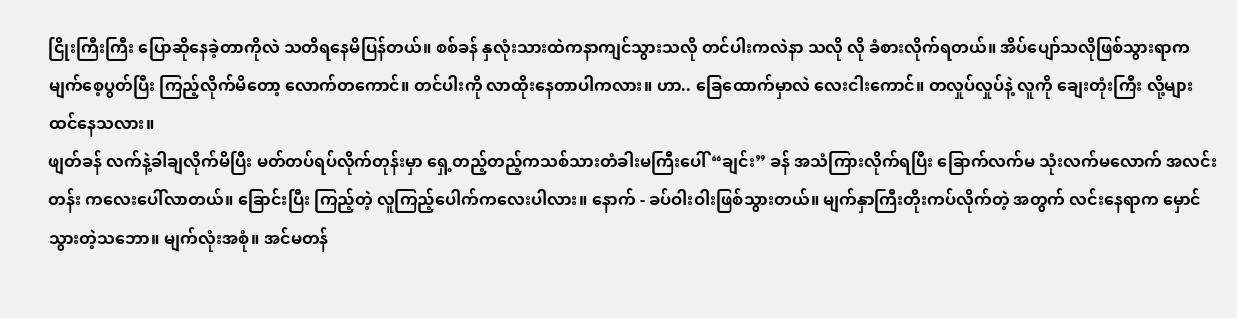ငြိုးကြီးကြီး ပြောဆိုနေခဲ့တာကိုလဲ သတိရနေမိပြန်တယ်။ စစ်ခန် နှလုံးသားထဲကနာကျင်သွားသလို တင်ပါးကလဲနာ သလို လို ခံစားလိုက်ရတယ်။ အိပ်ပျော်သလိုဖြစ်သွားရာက မျက်စေ့ပွတ်ပြီး ကြည့်လိုက်မိတော့ လောက်တကောင်။ တင်ပါးကို လာထိုးနေတာပါကလား။ ဟာ.. ခြေထောက်မှာလဲ လေးငါးကောင်။ တလှုပ်လှုပ်နဲ့ လူကို ချေးတုံးကြီး လို့များ ထင်နေသလား။
ဖျတ်ခန် လက်နဲ့ခါချလိုက်မိပြီး မတ်တပ်ရပ်လိုက်တုန်းမှာ ရှေ့တည့်တည့်ကသစ်သားတံခါးမကြီးပေါ် “ချင်း” ခန် အသံကြားလိုက်ရပြီး ခြောက်လက်မ သုံးလက်မလောက် အလင်းတန်း ကလေးပေါ်လာတယ်။ ခြောင်းပြီး ကြည့်တဲ့ လူကြည့်ပေါက်ကလေးပါလား။ နောက် - ခပ်ဝါးဝါးဖြစ်သွားတယ်။ မျက်နှာကြီးတိုးကပ်လိုက်တဲ့ အတွက် လင်းနေရာက မှောင်သွားတဲ့သဘော။ မျက်လုံးအစုံ။ အင်မတန်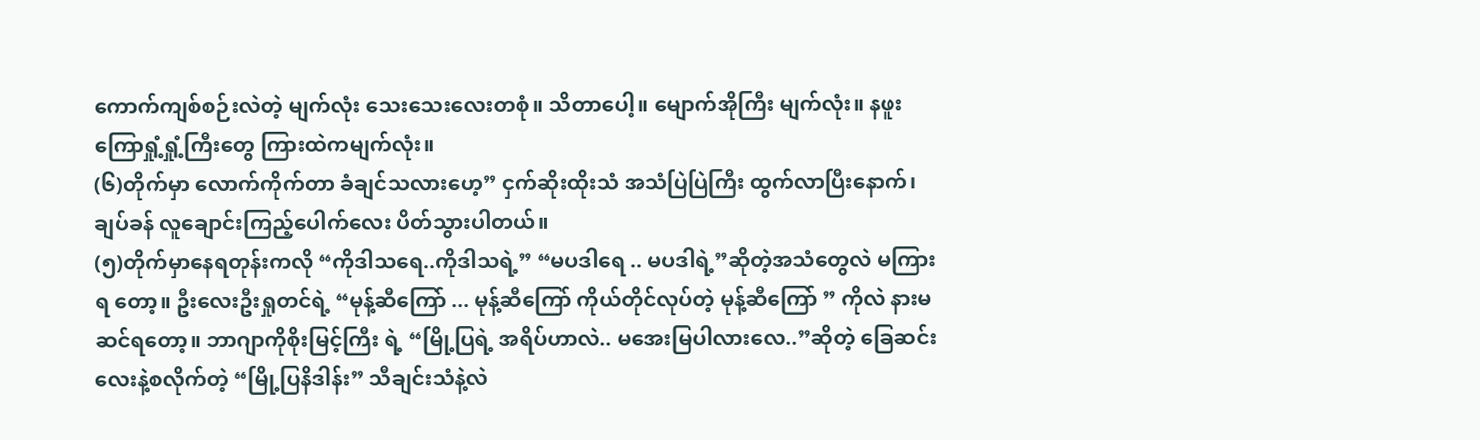ကောက်ကျစ်စဉ်းလဲတဲ့ မျက်လုံး သေးသေးလေးတစုံ။ သိတာပေါ့။ မျောက်အိုကြီး မျက်လုံး။ နဖူးကြောရှုံ့ရှုံ့ကြီးတွေ ကြားထဲကမျက်လုံး။
(၆)တိုက်မှာ လောက်ကိုက်တာ ခံချင်သလားဟေ့” ငှက်ဆိုးထိုးသံ အသံပြဲပြဲကြီး ထွက်လာပြီးနောက်၊ ချပ်ခန် လူချောင်းကြည့်ပေါက်လေး ပိတ်သွားပါတယ်။
(၅)တိုက်မှာနေရတုန်းကလို “ကိုဒါသရေ..ကိုဒါသရဲ့” “မပဒါရေ .. မပဒါရဲ့”ဆိုတဲ့အသံတွေလဲ မကြားရ တော့။ ဦးလေးဦးရှုတင်ရဲ့ “မုန့်ဆီကြော် ... မုန့်ဆီကြော် ကိုယ်တိုင်လုပ်တဲ့ မုန့်ဆီကြော် ” ကိုလဲ နားမဆင်ရတော့။ ဘာဂျာကိုစိုးမြင့်ကြီး ရဲ့ “မြို့ပြရဲ့ အရိပ်ဟာလဲ.. မအေးမြပါလားလေ..”ဆိုတဲ့ ခြေဆင်း လေးနဲ့စလိုက်တဲ့ “မြို့ပြနိဒါန်း” သီချင်းသံနဲ့လဲ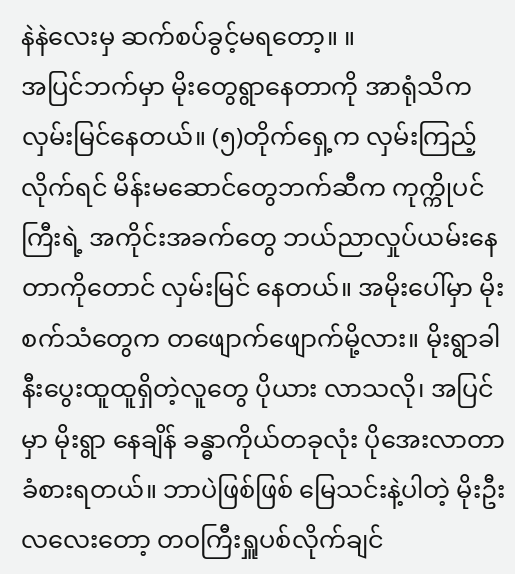နဲနဲလေးမှ ဆက်စပ်ခွင့်မရတော့။ ။
အပြင်ဘက်မှာ မိုးတွေရွာနေတာကို အာရုံသိက လှမ်းမြင်နေတယ်။ (၅)တိုက်ရှေ့က လှမ်းကြည့်လိုက်ရင် မိန်းမဆောင်တွေဘက်ဆီက ကုက္ကိုပင်ကြီးရဲ့ အကိုင်းအခက်တွေ ဘယ်ညာလှုပ်ယမ်းနေတာကိုတောင် လှမ်းမြင် နေတယ်။ အမိုးပေါ်မှာ မိုးစက်သံတွေက တဖျောက်ဖျောက်မို့လား။ မိုးရွာခါနီးပွေးထူထူရှိတဲ့လူတွေ ပိုယား လာသလို၊ အပြင်မှာ မိုးရွာ နေချိန် ခန္ဓာကိုယ်တခုလုံး ပိုအေးလာတာခံစားရတယ်။ ဘာပဲဖြစ်ဖြစ် မြေသင်းနဲ့ပါတဲ့ မိုးဦးလလေးတော့ တဝကြီးရှူပစ်လိုက်ချင်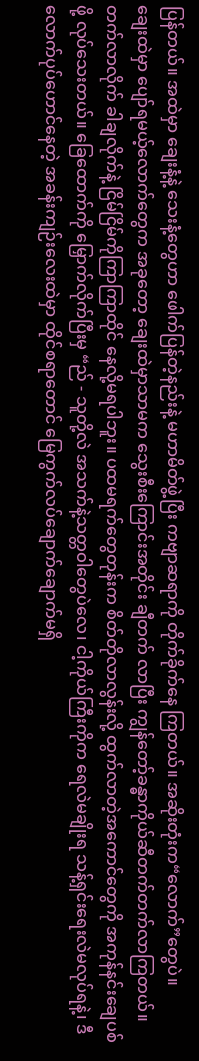ပြန်တယ်။ အထဲမှာ ချေးနံ့နဲ့ သေးနံ့တွေဟာ ဖေါက်ပြန်တဲ့နည်းနဲ့ မဟာမိတ်ဖွဲ့ပြီး ကဗျာဆရာကို တိုက်ခိုက်နေ ကြတယ်။ အဆိုးတုံးက“လောက်”တွေပဲ။
ချေးထဲမှာ ပျော်ရမယ့်လောက်တွေက အခုတော့ ချေးထဲမှာသာမက သွေးစီးကြောင်းအတိုင်း ချီတက် လာပြီး ကျွန်တော့်ခန္ဓာကိုယ်ဆီတက်တက်လာကြတယ်။ တက်လာလိုက် ခါချလိုက်နဲ့ ငြိမ်ငြိမ်ကိုကြာကြာထိုင် နေလို့မရပါဘူး။ ပထမရက်တွေတုန်းက စိတ်တိုလာလွန်းလို့ ထွက်လာတဲ့အကောင်တွေကို အကုန်နင်းချေပစ်ဖို့ လုပ်သေးတယ်။ ခြေထောက်ကို မြှောက်လိုက်ပြီးမှ “ည် - သူတို့လဲ အသက်နဲ့သတ္တဝါတွေပဲလေ၊ ငါ့ကိုယ်ကြီးကိုက ရေလဲမချိုးရ သန့်ရှင်းရေးလဲမလုပ်ရနဲ့၊ ဒီလောက်ပုပ်ဟောင်နေတဲ့ အခန်းကျဉ်းလေးထဲမှာ ထိုင်စရာတောင် မြေကွက်လပ်ချောက်ချောက်မရှိ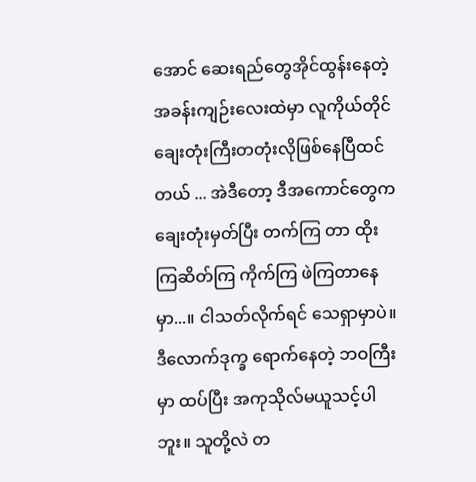အောင် ဆေးရည်တွေအိုင်ထွန်းနေတဲ့ အခန်းကျဉ်းလေးထဲမှာ လူကိုယ်တိုင် ချေးတုံးကြီးတတုံးလိုဖြစ်နေပြီထင်တယ် ... အဲဒီတော့ ဒီအကောင်တွေက ချေးတုံးမှတ်ပြီး တက်ကြ တာ ထိုးကြဆိတ်ကြ ကိုက်ကြ ဖဲကြတာနေမှာ...။ ငါသတ်လိုက်ရင် သေရှာမှာပဲ။ ဒီလောက်ဒုက္ခ ရောက်နေတဲ့ ဘဝကြီးမှာ ထပ်ပြီး အကုသိုလ်မယူသင့်ပါဘူး။ သူတို့လဲ တ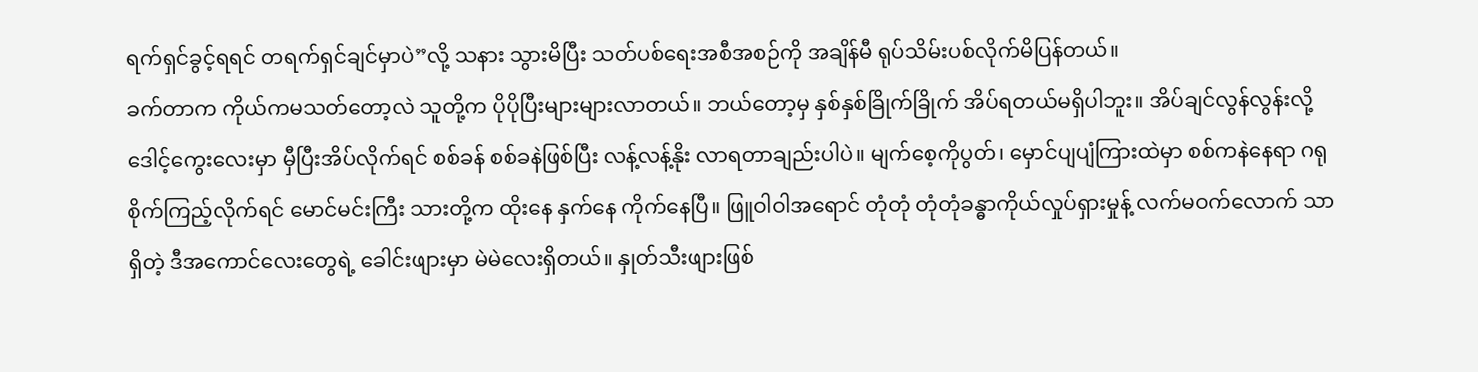ရက်ရှင်ခွင့်ရရင် တရက်ရှင်ချင်မှာပဲ”လို့ သနား သွားမိပြီး သတ်ပစ်ရေးအစီအစဉ်ကို အချိန်မီ ရုပ်သိမ်းပစ်လိုက်မိပြန်တယ်။
ခက်တာက ကိုယ်ကမသတ်တော့လဲ သူတို့က ပိုပိုပြီးများများလာတယ်။ ဘယ်တော့မှ နှစ်နှစ်ခြိုက်ခြိုက် အိပ်ရတယ်မရှိပါဘူး။ အိပ်ချင်လွန်လွန်းလို့ ဒေါင့်ကွေးလေးမှာ မှီပြီးအိပ်လိုက်ရင် စစ်ခန် စစ်ခနဲဖြစ်ပြီး လန့်လန့်နိုး လာရတာချည်းပါပဲ။ မျက်စေ့ကိုပွတ်၊ မှောင်ပျပျံကြားထဲမှာ စစ်ကနဲနေရာ ဂရုစိုက်ကြည့်လိုက်ရင် မောင်မင်းကြီး သားတို့က ထိုးနေ နှက်နေ ကိုက်နေပြီ။ ဖြူဝါဝါအရောင် တုံတုံ တုံတုံခန္ဓာကိုယ်လှုပ်ရှားမှုန့် လက်မဝက်လောက် သာရှိတဲ့ ဒီအကောင်လေးတွေရဲ့ ခေါင်းဖျားမှာ မဲမဲလေးရှိတယ်။ နှုတ်သီးဖျားဖြစ်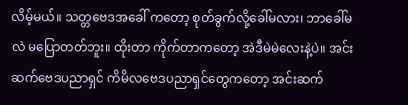လိမ့်မယ်။ သတ္တဗေဒအခေါ် ကတော့ စုတ်ခွက်လို့ခေါ်မလား၊ ဘာခေါ်မလဲ မပြောတတ်ဘူး။ ထိုးတာ ကိုက်တာကတော့ အဲဒီမဲမဲလေးနဲ့ပဲ။ အင်းဆက်ဗေဒပညာရှင် ကိမိလဗေဒပညာရှင်တွေကတော့ အင်းဆက်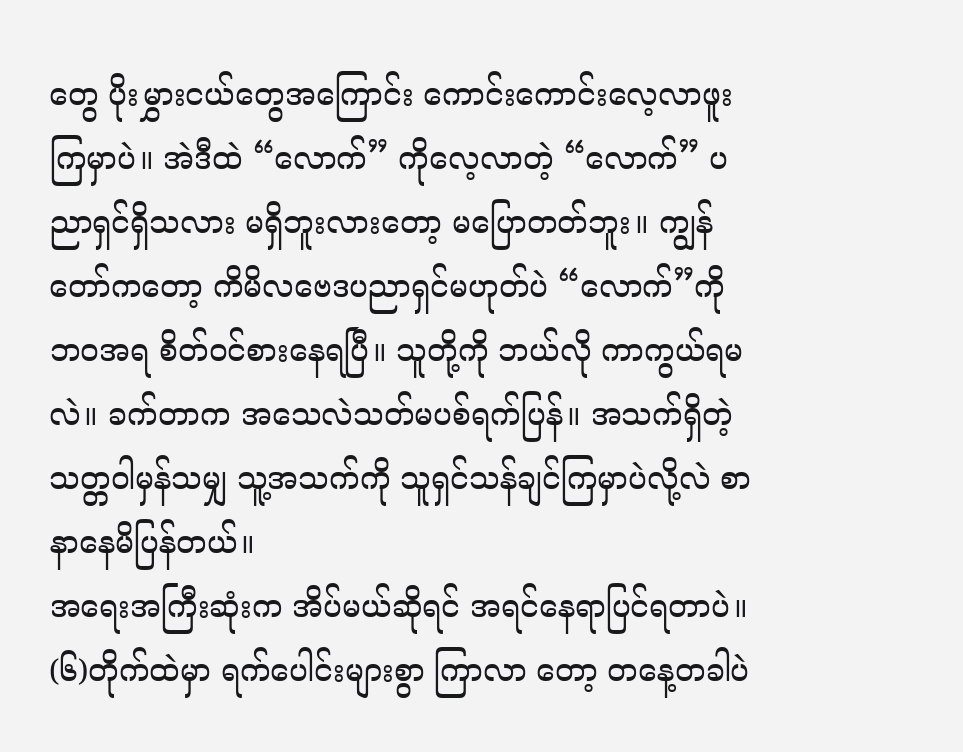တွေ ပိုးမွှားငယ်တွေအကြောင်း ကောင်းကောင်းလေ့လာဖူးကြမှာပဲ။ အဲဒီထဲ “လောက်” ကိုလေ့လာတဲ့ “လောက်” ပညာရှင်ရှိသလား မရှိဘူးလားတော့ မပြောတတ်ဘူး။ ကျွန်တော်ကတော့ ကိမိလဗေဒပညာရှင်မဟုတ်ပဲ “လောက်”ကို ဘဝအရ စိတ်ဝင်စားနေရပြီ။ သူတို့ကို ဘယ်လို ကာကွယ်ရမလဲ။ ခက်တာက အသေလဲသတ်မပစ်ရက်ပြန်။ အသက်ရှိတဲ့ သတ္တဝါမှန်သမျှ သူ့အသက်ကို သူရှင်သန်ချင်ကြမှာပဲလို့လဲ စာနာနေမိပြန်တယ်။
အရေးအကြီးဆုံးက အိပ်မယ်ဆိုရင် အရင်နေရာပြင်ရတာပဲ။ (၆)တိုက်ထဲမှာ ရက်ပေါင်းများစွာ ကြာလာ တော့ တနေ့တခါပဲ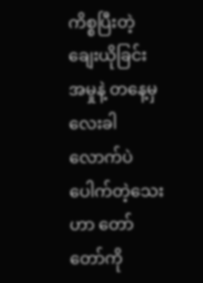ကိစ္စပြီးတဲ့ ချေးယိုခြင်းအမှုနဲ့ တနေ့မှလေးခါလောက်ပဲပေါက်တဲ့သေးဟာ တော်တော်ကို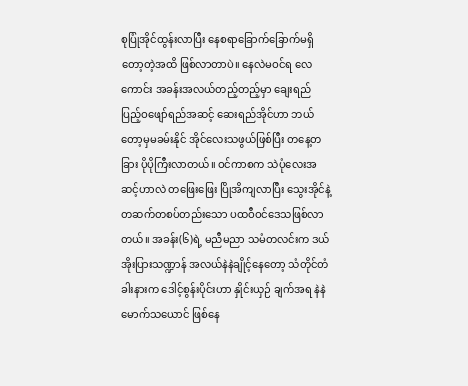စုပြုံအိုင်ထွန်းလာပြီး နေစရာခြောက်ခြောက်မရှိတော့တဲ့အထိ ဖြစ်လာတာပဲ။ နေလဲမဝင်ရ လေကောင်း အခန်းအလယ်တည့်တည့်မှာ ချေးရည်ပြည့်ဝဖျော်ရည်အဆင့် ဆေးရည်အိုင်ဟာ ဘယ်တော့မှမခမ်းနိုင် အိုင်လေးသဖွယ်ဖြစ်ပြီး တနေ့တခြား ပိုပိုကြီးလာတယ်။ ဝင်ကာစက သဲပုံလေးအဆင့်ဟာလဲ တဖြေးဖြေး ပြိုအိကျလာပြီး သွေးအိုင်နဲ့တဆက်တစပ်တည်းသော ပထဝီဝင်ဒေသဖြစ်လာတယ်။ အခန်း(၆)ရဲ့ မညီမညာ သမံတလင်းက ဒယ်အိုးပြားသဏ္ဍာန် အလယ်နဲနဲချိုင့်နေတော့ သံတိုင်တံခါးနားက ဒေါင့်စွန်းပိုင်းဟာ နှိုင်းယှဉ် ချက်အရ နဲနဲမောက်သယောင် ဖြစ်နေ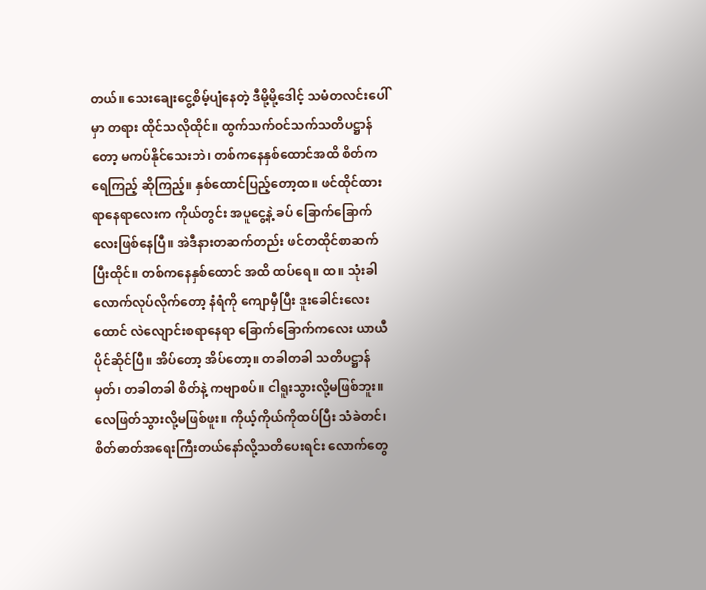တယ်။ သေးချေးငွေ့စိမ့်ပျံနေတဲ့ ဒီမို့မို့ဒေါင့် သမံတလင်းပေါ်မှာ တရား ထိုင်သလိုထိုင်။ ထွက်သက်ဝင်သက်သတိပဋ္ဌာန်တော့ မကပ်နိုင်သေးဘဲ၊ တစ်ကနေနှစ်ထောင်အထိ စိတ်က ရေကြည့် ဆိုကြည့်။ နှစ်ထောင်ပြည့်တော့ထ။ ဖင်ထိုင်ထားရာနေရာလေးက ကိုယ်တွင်း အပူငွေ့နဲ့ ခပ် ခြောက်ခြောက်လေးဖြစ်နေပြီ။ အဲဒီနားတဆက်တည်း ဖင်တထိုင်စာဆက်ပြီးထိုင်။ တစ်ကနေနှစ်ထောင် အထိ ထပ်ရေ။ ထ။ သုံးခါလောက်လုပ်လိုက်တော့ နံရံကို ကျောမှီပြီး ဒူးခေါင်းလေးထောင် လဲလျောင်းစရာနေရာ ခြောက်ခြောက်ကလေး ယာယီပိုင်ဆိုင်ပြီ။ အိပ်တော့ အိပ်တော့။ တခါတခါ သတိပဋ္ဌာန်မှတ်၊ တခါတခါ စိတ်နဲ့ ကဗျာစပ်။ ငါရူးသွားလို့မဖြစ်ဘူး။ လေဖြတ်သွားလို့မဖြစ်ဖူး။ ကိုယ့်ကိုယ်ကိုထပ်ပြီး သံခဲတင်၊ စိတ်ဓာတ်အရေးကြီးတယ်နော်လို့သတိပေးရင်း လောက်တွေ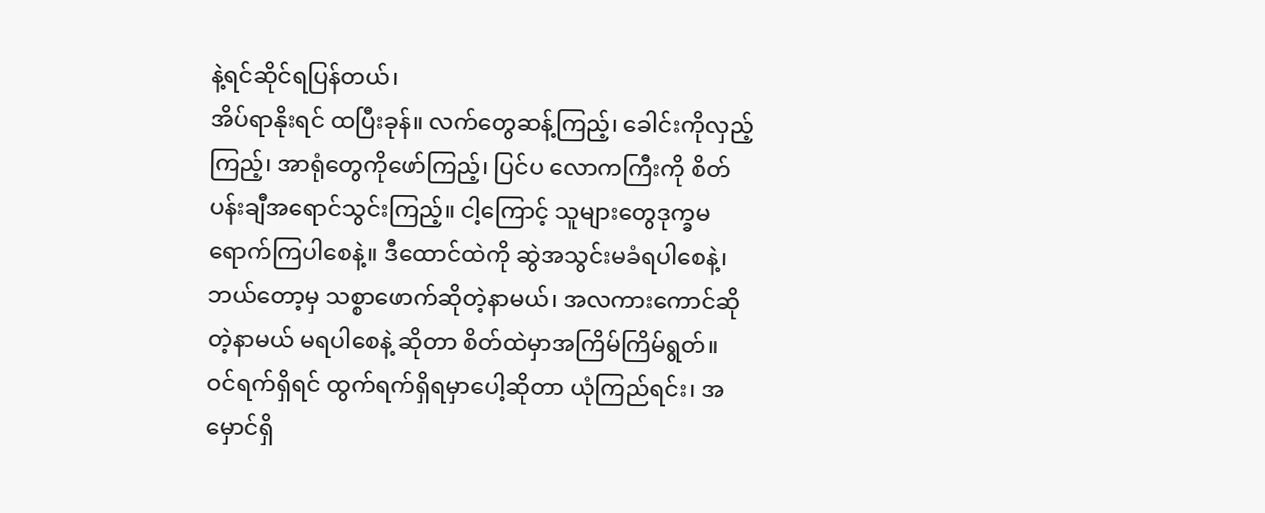နဲ့ရင်ဆိုင်ရပြန်တယ်၊
အိပ်ရာနိုးရင် ထပြီးခုန်။ လက်တွေဆန့်ကြည့်၊ ခေါင်းကိုလှည့်ကြည့်၊ အာရုံတွေကိုဖော်ကြည့်၊ ပြင်ပ လောကကြီးကို စိတ်ပန်းချီအရောင်သွင်းကြည့်။ ငါ့ကြောင့် သူများတွေဒုက္ခမရောက်ကြပါစေနဲ့။ ဒီထောင်ထဲကို ဆွဲအသွင်းမခံရပါစေနဲ့၊ ဘယ်တော့မှ သစ္စာဖောက်ဆိုတဲ့နာမယ်၊ အလကားကောင်ဆိုတဲ့နာမယ် မရပါစေနဲ့ ဆိုတာ စိတ်ထဲမှာအကြိမ်ကြိမ်ရွတ်။ ဝင်ရက်ရှိရင် ထွက်ရက်ရှိရမှာပေါ့ဆိုတာ ယုံကြည်ရင်း၊ အမှောင်ရှိ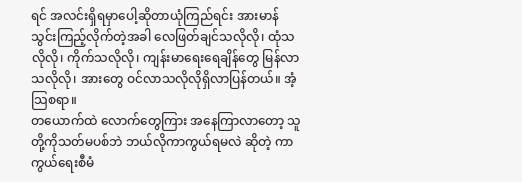ရင် အလင်းရှိရမှာပေါ့ဆိုတာယုံကြည်ရင်း အားမာန်သွင်းကြည့်လိုက်တဲ့အခါ လေဖြတ်ချင်သလိုလို၊ ထုံသလိုလို၊ ကိုက်သလိုလို၊ ကျန်းမာရေးရေချိန်တွေ မြန်လာသလိုလို၊ အားတွေ ဝင်လာသလိုလိုရှိလာပြန်တယ်။ အံ့သြစရာ။
တယောက်ထဲ လောက်တွေကြား အနေကြာလာတော့ သူတို့ကိုသတ်မပစ်ဘဲ ဘယ်လိုကာကွယ်ရမလဲ ဆိုတဲ့ ကာကွယ်ရေးစီမံ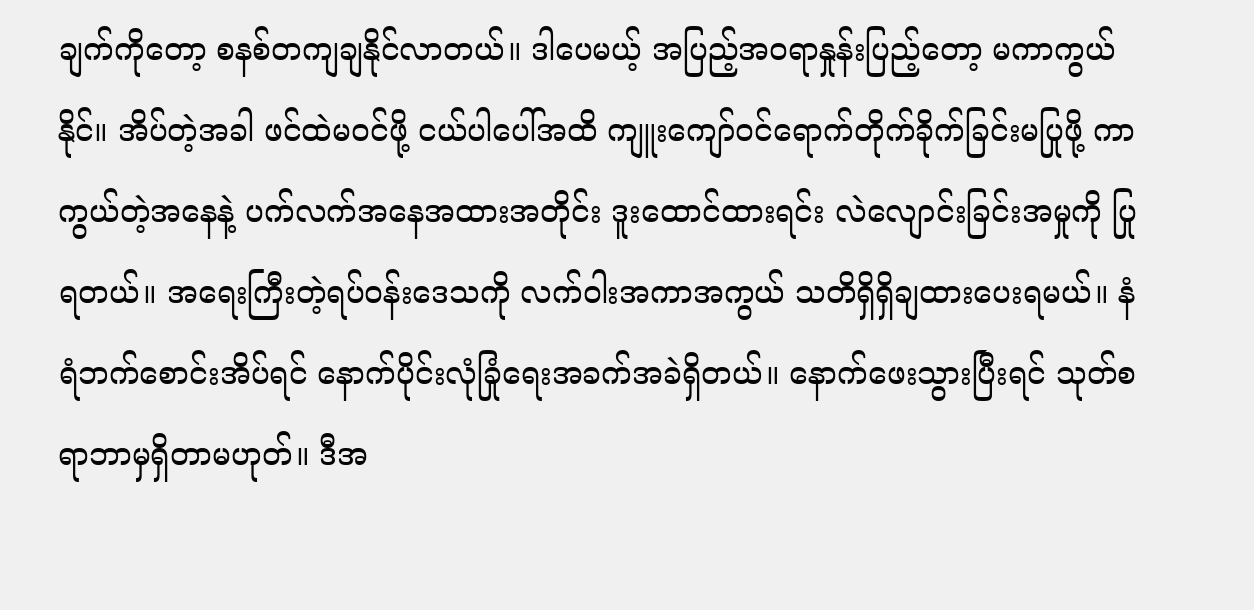ချက်ကိုတော့ စနစ်တကျချနိုင်လာတယ်။ ဒါပေမယ့် အပြည့်အ၀ရာနှုန်းပြည့်တော့ မကာကွယ်နိုင်။ အိပ်တဲ့အခါ ဖင်ထဲမဝင်ဖို့ ငယ်ပါပေါ်အထိ ကျူးကျော်ဝင်ရောက်တိုက်ခိုက်ခြင်းမပြုဖို့ ကာကွယ်တဲ့အနေနဲ့ ပက်လက်အနေအထားအတိုင်း ဒူးထောင်ထားရင်း လဲလျောင်းခြင်းအမှုကို ပြုရတယ်။ အရေးကြီးတဲ့ရပ်ဝန်းဒေသကို လက်ဝါးအကာအကွယ် သတိရှိရှိချထားပေးရမယ်။ နံရံဘက်စောင်းအိပ်ရင် နောက်ပိုင်းလုံခြုံရေးအခက်အခဲရှိတယ်။ နောက်ဖေးသွားပြီးရင် သုတ်စရာဘာမှရှိတာမဟုတ်။ ဒီအ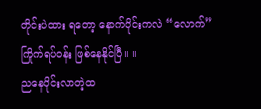တိုင်းပဲထား ရတော့ နောက်ပိုင်းကလဲ “လောက်” ကြိုက်ရပ်ဝန်း ဖြစ်နေနိုင်ပြီ။ ။
ညနေပိုင်းလာတဲ့ထ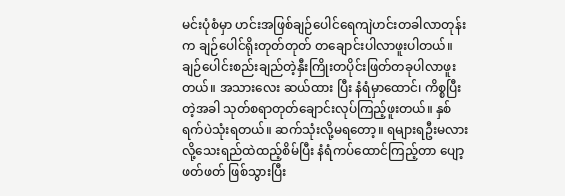မင်းပုံစံမှာ ဟင်းအဖြစ်ချဉ်ပေါင်ရေကျဲဟင်းတခါလာတုန်းက ချဉ်ပေါင်ရိုးတုတ်တုတ် တချောင်းပါလာဖူးပါတယ်။ ချဉ်ပေါင်းစည်းချည်တဲ့နှီးကြိုးတပိုင်းဖြတ်တခုပါလာဖူးတယ်။ အသားလေး ဆယ်ထား ပြီး နံရံမှာထောင်၊ ကိစ္စပြီးတဲ့အခါ သုတ်စရာတုတ်ချောင်းလုပ်ကြည့်ဖူးတယ်။ နှစ်ရက်ပဲသုံးရတယ်။ ဆက်သုံးလို့မရတော့။ ရများရဦးမလားလို့သေးရည်ထဲထည့်စိမ်ပြီး နံရံကပ်ထောင်ကြည့်တာ ပျော့ဖတ်ဖတ် ဖြစ်သွားပြီး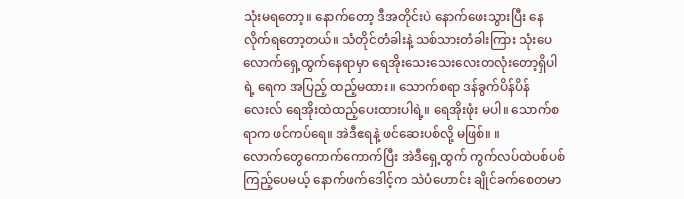သုံးမရတော့။ နောက်တော့ ဒီအတိုင်းပဲ နောက်ဖေးသွားပြီး နေလိုက်ရတော့တယ်။ သံတိုင်တံခါးနဲ့ သစ်သားတံခါးကြား သုံးပေလောက်ရှေ့ထွက်နေရာမှာ ရေအိုးသေးသေးလေးတလုံးတော့ရှိပါရဲ့ ရေက အပြည့် ထည့်မထား။ သောက်စရာ ဒန်ခွက်ပိန်ပိန်လေးလ် ရေအိုးထဲထည့်ပေးထားပါရဲ့။ ရေအိုးဖုံး မပါ။ သောက်စရာက ဖင်ကပ်ရေ။ အဲဒီဧရနဲ့ ဖင်ဆေးပစ်လို့ မဖြစ်။ ။
လောက်တွေကောက်ကောက်ပြီး အဲဒီရှေ့ထွက် ကွက်လပ်ထဲပစ်ပစ်ကြည့်ပေမယ့် နောက်ဖက်ဒေါင့်က သဲပံဟောင်း ချိုင်ခက်စေတမာ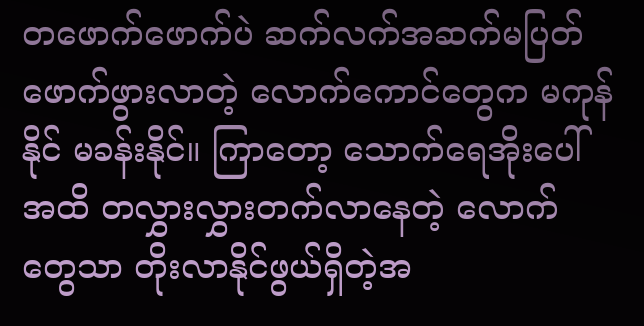တဖောက်ဖောက်ပဲ ဆက်လက်အဆက်မပြတ်ဖောက်ဖွားလာတဲ့ လောက်ကောင်တွေက မကုန်နိုင် မခန်းနိုင်။ ကြာတော့ သောက်ရေအိုးပေါ်အထိ တလွှားလွှားတက်လာနေတဲ့ လောက် တွေသာ တိုးလာနိုင်ဖွယ်ရှိတဲ့အ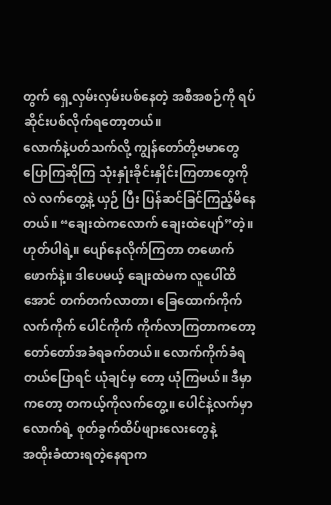တွက် ရှေ့လှမ်းလှမ်းပစ်နေတဲ့ အစီအစဉ်ကို ရပ်ဆိုင်းပစ်လိုက်ရတော့တယ်။
လောက်နဲ့ပတ်သက်လို့ ကျွန်တော်တို့ဗမာတွေပြောကြဆိုကြ သုံးနှုံးခိုင်းနှိုင်းကြတာတွေကိုလဲ လက်တွေ့နဲ့ ယှဉ် ပြီး ပြန်ဆင်ခြင်ကြည့်မိနေတယ်။ “ချေးထဲကလောက် ချေးထဲပျော်”တဲ့။ ဟုတ်ပါရဲ့။ ပျော်နေလိုက်ကြတာ တဖောက်ဖောက်နဲ့။ ဒါပေမယ့် ချေးထဲမက လူပေါ်ထိအောင် တက်တက်လာတာ၊ ခြေထောက်ကိုက် လက်ကိုက် ပေါင်ကိုက် ကိုက်လာကြတာကတော့ တော်တော်အခံရခက်တယ်။ လောက်ကိုက်ခံရတယ်ပြောရင် ယုံချင်မှ တော့ ယုံကြမယ်။ ဒီမှာကတော့ တကယ့်ကိုလက်တွေ့။ ပေါင်နဲ့လက်မှာ လောက်ရဲ့ စုတ်ခွက်ထိပ်ဖျားလေးတွေနဲ့
အထိုးခံထားရတဲ့နေရာက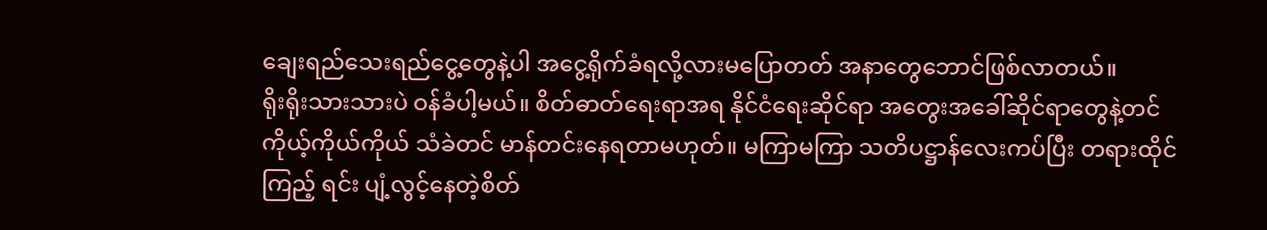ချေးရည်သေးရည်ငွေ့တွေနဲ့ပါ အငွေ့ရိုက်ခံရလို့လားမပြောတတ် အနာတွေဘောင်ဖြစ်လာတယ်။
ရိုးရိုးသားသားပဲ ဝန်ခံပါ့မယ်။ စိတ်ဓာတ်ရေးရာအရ နိုင်ငံရေးဆိုင်ရာ အတွေးအခေါ်ဆိုင်ရာတွေနဲ့တင် ကိုယ့်ကိုယ်ကိုယ် သံခဲတင် မာန်တင်းနေရတာမဟုတ်။ မကြာမကြာ သတိပဋ္ဌာန်လေးကပ်ပြီး တရားထိုင်ကြည့် ရင်း ပျံ့လွင့်နေတဲ့စိတ်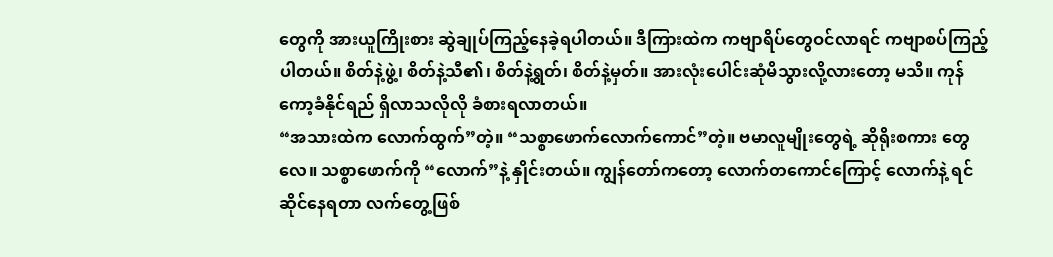တွေကို အားယူကြိုးစား ဆွဲချုပ်ကြည့်နေခဲ့ရပါတယ်။ ဒီကြားထဲက ကဗျာရိပ်တွေဝင်လာရင် ကဗျာစပ်ကြည့်ပါတယ်။ စိတ်နဲ့ဖွဲ့၊ စိတ်နဲ့သီ၏၊ စိတ်နဲ့ရွတ်၊ စိတ်နဲ့မှတ်။ အားလုံးပေါင်းဆုံမိသွားလို့လားတော့ မသိ။ ကုန်ကော့ခံနိုင်ရည် ရှိလာသလိုလို ခံစားရလာတယ်။
“အသားထဲက လောက်ထွက်”တဲ့။ “သစ္စာဖောက်လောက်ကောင်”တဲ့။ ဗမာလူမျိုးတွေရဲ့ ဆိုရိုးစကား တွေလေ။ သစ္စာဖောက်ကို “လောက်”နဲ့ နှိုင်းတယ်။ ကျွန်တော်ကတော့ လောက်တကောင်ကြောင့် လောက်နဲ့ ရင်ဆိုင်နေရတာ လက်တွေ့ဖြစ်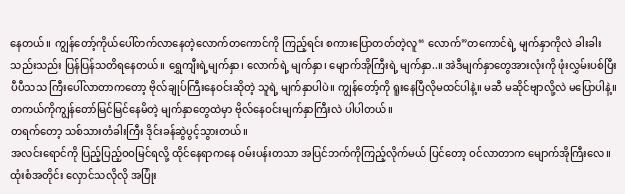နေတယ်။ ကျွန်တော့်ကိုယ်ပေါ်တက်လာနေတဲ့လောက်တကောင်ကို ကြည့်ရင်း စကားပြောတတ်တဲ့လူ“ လောက်”တကောင်ရဲ့ မျက်နှာကိုလဲ ခါးခါးသည်းသည်း ပြန်ပြန်သတိရနေတယ်။ ရွှေကျီးရဲ့မျက်နှာ၊ လောက်ရဲ့ မျက်နှာ၊ မျောက်အိုကြီးရဲ့ မျက်နှာ..။ အဲဒီမျက်နှာတွေအားလုံးကို ဖုံးလွှမ်းပစ်ပြီး ပီပီသသ ကြီးပေါ်လာတာကတော့ ဗိုလ်ချုပ်ကြီးနေဝင်းဆိုတဲ့ သူရဲ့ မျက်နှာပါပဲ။ ကျွန်တော့်ကို ရူးနေပြီလိုမထင်ပါနဲ့။ မဆီ မဆိုင်ဗျာလို့လဲ မပြောပါနဲ့။ တကယ်ကိုကျွန်တော်မြင်မြင်နေမိတဲ့ မျက်နှာတွေထဲမှာ ဗိုလ်နေဝင်းမျက်နှာကြီးလဲ ပါပါတယ်။
တရက်တော့ သစ်သားတံခါးကြီး ဒိုင်းခန်ဆွဲပွင့်သွားတယ်။
အလင်းရောင်ကို ပြည့်ပြည့်ဝဝမြင်ရလို့ ထိုင်နေရာကနေ ဝမ်းပန်းတသာ အပြင်ဘက်ကိုကြည့်လိုက်မယ် ပြင်တော့ ဝင်လာတာက မျောက်အိုကြီးလေ။ ထုံးစံအတိုင်း လှောင်သလိုလို အပြုံး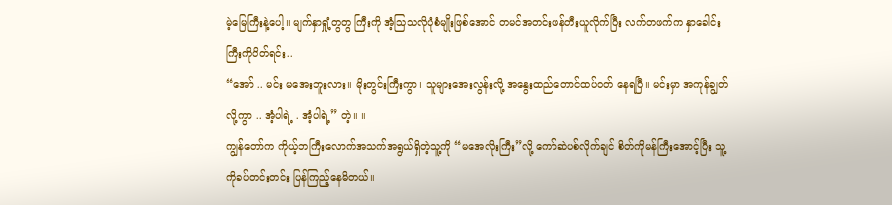မဲ့မြေကြီးနဲ့ပေါ့။ မျက်နှာရှုံ့တွတွ ကြီးကို အံ့သြသလိုပုံစံမျိုးဖြစ်အောင် တမင်အတင်းဖန်တီးယူလိုက်ပြီး လက်တဖက်က နှာခေါင်းကြီးကိုပိတ်ရင်း..
“အော် .. မင်း မအေးဘူးလား။ မိုးတွင်းကြီးကွာ၊ သူများအေးလွန်းလို့ အနွေးထည်တောင်ထပ်ဝတ် နေရပြီ။ မင်းမှာ အကုန်ချွတ်လို့ကွာ .. အံ့ပါရဲ့ . အံ့ပါရဲ့” တဲ့။ ။
ကျွန်တော်က ကိုယ့်ဘကြီးလောက်အသက်အရွယ်ရှိတဲ့သူ့ကို “မအေလိုးကြီး”လို့ ကော်ဆဲပစ်လိုက်ချင် စိတ်ကိုမန်ကြီးအောင့်ပြီး သူ့ကိုခပ်တင်းတင်း ပြန်ကြည့်နေမိတယ်။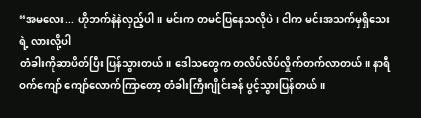“အမလေး... ဟိုဘက်နဲနဲလှည့်ပါ။ မင်းက တမင်ပြနေသလိုပဲ၊ ငါက မင်းအသက်မှရှိသေးရဲ့ လားလို့ပါ
တံခါးကိုဆာပိတ်ပြီး ပြန်သွားတယ်။ ဒေါသတွေက တလိပ်လိပ်လှိုက်တက်လာတယ်။ နာရီဝက်ကျော် ကျော်လောက်ကြာတော့ တံခါးကြီးဂျိုင်းခန် ပွင့်သွားပြန်တယ်။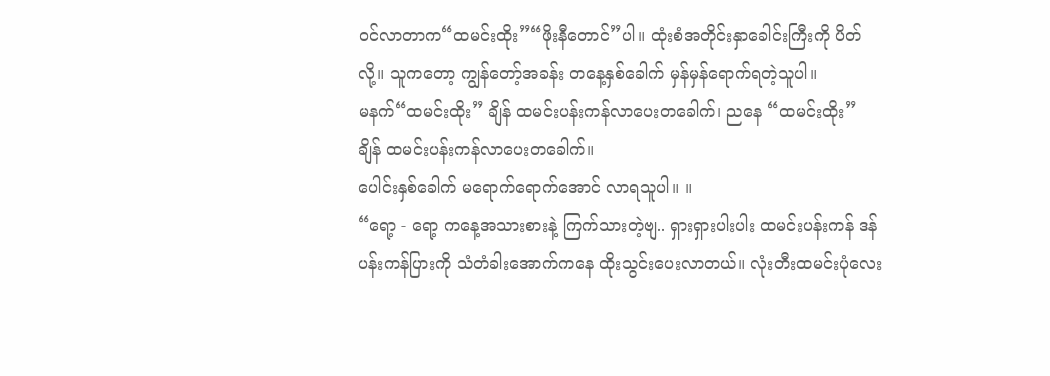ဝင်လာတာက“ထမင်းထိုး”“ဖိုးနီတောင်”ပါ။ ထုံးစံအတိုင်းနှာခေါင်းကြီးကို ပိတ်လို့။ သူကတော့ ကျွန်တော့်အခန်း တနေ့နှစ်ခေါက် မှန်မှန်ရောက်ရတဲ့သူပါ။
မနက်“ထမင်းထိုး” ချိန် ထမင်းပန်းကန်လာပေးတခေါက်၊ ညနေ “ထမင်းထိုး” ချိန် ထမင်းပန်းကန်လာပေးတခေါက်။
ပေါင်းနှစ်ခေါက် မရောက်ရောက်အောင် လာရသူပါ။ ။
“ရော့ - ရော့ ကနေ့အသားစားနဲ့ ကြက်သားတဲ့ဗျ.. ရှားရှားပါးပါး ထမင်းပန်းကန် ဒန်ပန်းကန်ပြားကို သံတံခါးအောက်ကနေ ထိုးသွင်းပေးလာတယ်။ လုံးတီးထမင်းပုံလေး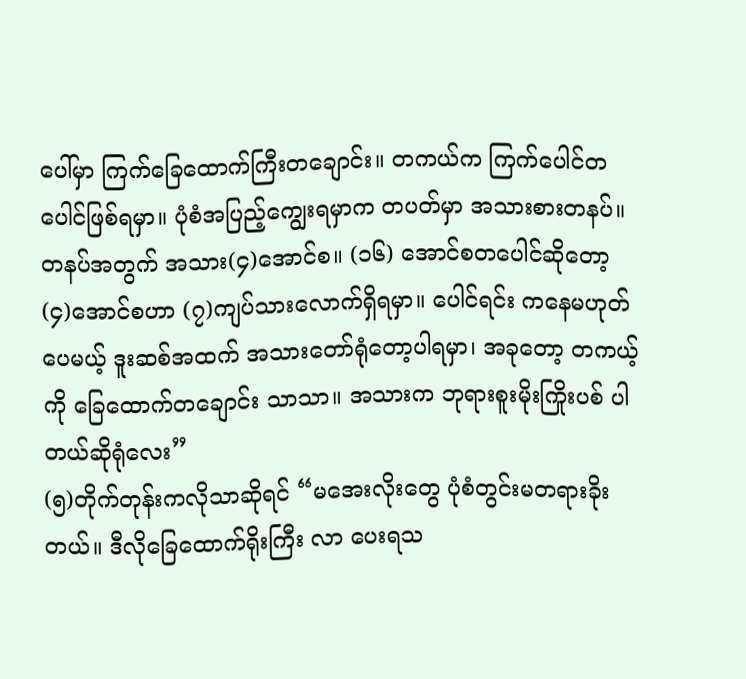ပေါ်မှာ ကြက်ခြေထောက်ကြီးတချောင်း။ တကယ်က ကြက်ပေါင်တပေါင်ဖြစ်ရမှာ။ ပုံစံအပြည့်ကျွေးရမှာက တပတ်မှာ အသားစားတနပ်။ တနပ်အတွက် အသား(၄)အောင်စ။ (၁၆) အောင်စတပေါင်ဆိုတော့ (၄)အောင်စဟာ (၇)ကျပ်သားလောက်ရှိရမှာ။ ပေါင်ရင်း ကနေမဟုတ်ပေမယ့် ဒူးဆစ်အထက် အသားတော်ရုံတော့ပါရမှာ၊ အခုတော့ တကယ့်ကို ခြေထောက်တချောင်း သာသာ။ အသားက ဘုရားစူးမိုးကြိုးပစ် ပါတယ်ဆိုရုံလေး”
(၅)တိုက်တုန်းကလိုသာဆိုရင် “မအေးလိုးတွေ ပုံစံတွင်းမတရားခိုးတယ်။ ဒီလိုခြေထောက်ရိုးကြီး လာ ပေးရသ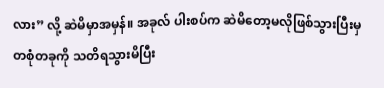လား” လို့ ဆဲမိမှာအမှန်။ အခုလ် ပါးစပ်က ဆဲမိတော့မလိုဖြစ်သွားပြီးမှ တစုံတခုကို သတိရသွားမိပြီး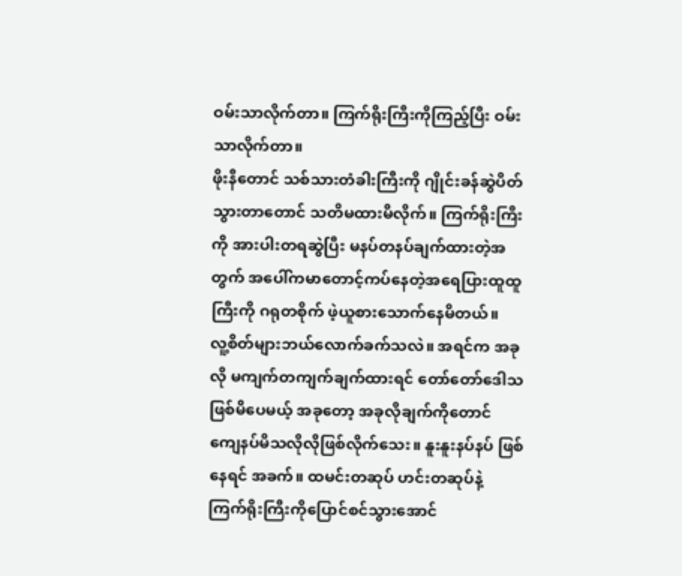ဝမ်းသာလိုက်တာ။ ကြက်ရိုးကြီးကိုကြည့်ပြီး ဝမ်းသာလိုက်တာ။
ဖိုးနီတောင် သစ်သားတံခါးကြီးကို ဂျိုင်းခန်ဆွဲပိတ်သွားတာတောင် သတိမထားမိလိုက်။ ကြက်ရိုးကြီးကို အားပါးတရဆွဲပြီး မနပ်တနပ်ချက်ထားတဲ့အတွက် အပေါ်ကမာတောင့်ကပ်နေတဲ့အရေပြားထူထူကြီးကို ဂရုတစိုက် ဖဲ့ယူစားသောက်နေမိတယ်။
လူ့စိတ်များဘယ်လောက်ခက်သလဲ။ အရင်က အခုလို မကျက်တကျက်ချက်ထားရင် တော်တော်ဒေါသ ဖြစ်မိပေမယ့် အခုတော့ အခုလိုချက်ကိုတောင် ကျေနပ်မိသလိုလိုဖြစ်လိုက်သေး။ နူးနူးနပ်နပ် ဖြစ်နေရင် အခက်။ ထမင်းတဆုပ် ဟင်းတဆုပ်နဲ့ ကြက်ရိုးကြီးကိုပြောင်စင်သွားအောင်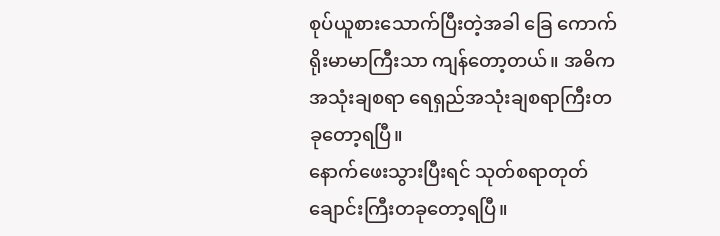စုပ်ယူစားသောက်ပြီးတဲ့အခါ ခြေ ကောက်ရိုးမာမာကြီးသာ ကျန်တော့တယ်။ အဓိကအသုံးချစရာ ရေရှည်အသုံးချစရာကြီးတခုတော့ရပြီ။
နောက်ဖေးသွားပြီးရင် သုတ်စရာတုတ်ချောင်းကြီးတခုတော့ရပြီ။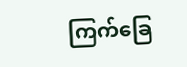ကြက်ခြေ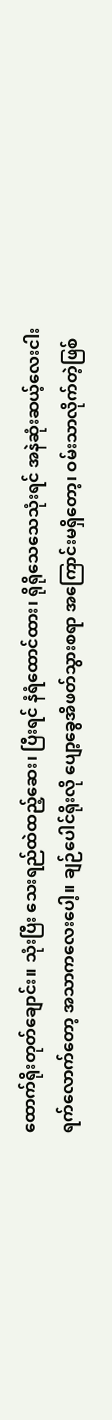ထောက်ရိုးတုတ်ချောင်း။ သုံးပြီး သေးရည်ထဲထည့်ဆေး၊ ပြီးရင် နံရံထောင်ထား၊ ရိုရိုသေသေသုံးရင် အနဲဆုံးဆယ့်လေးငါးရက်လောက်တော့ အသာကလေးပေါ့။ ချဉ်ပေါင်ရိုးလို ပျော့ခွေအိဖတ်သွားစရာ အကြောင်းမရှိတော့၊ ဝမ်းသာလိုက်တဲ့ဖြစ်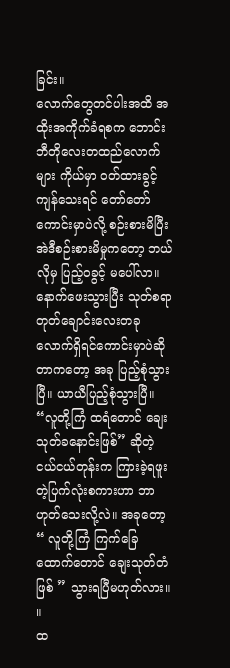ခြင်း။
လောက်တွေတင်ပါးအထိ အထိုးအကိုက်ခံရစက ဘောင်းဘီတိုလေးတထည်လောက်များ ကိုယ်မှာ ဝတ်ထားခွင့်ကျန်သေးရင် တော်တော်ကောင်းမှာပဲလို့ စဉ်းစားမိပြီး အဲဒီစဉ်းစားမိမှုကတော့ ဘယ်လိုမှ ပြည့်ဝခွင့် မပေါ်လာ။ နောက်ဖေးသွားပြီး သုတ်စရာတုတ်ချောင်းလေးတခုလောက်ရှိရင်ကောင်းမှာပဲဆိုတာကတော့ အခု ပြည့်စုံသွားပြီ။ ယာယီပြည့်စုံသွားပြီ။ “လူတို့ကြံ ထရံတောင် ချေးသုတ်ခနောင်းဖြစ်” ဆိုတဲ့ ငယ်ငယ်တုန်းက ကြားခဲ့ရဖူးတဲ့ပြက်လုံးစကားဟာ ဘာဟုတ်သေးလို့လဲ။ အခုတော့ “ လူတို့ကြံ ကြက်ခြေထောက်တောင် ချေးသုတ်တံဖြစ် ” သွားရပြီမဟုတ်လား။ ။
ထ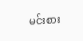မင်းစား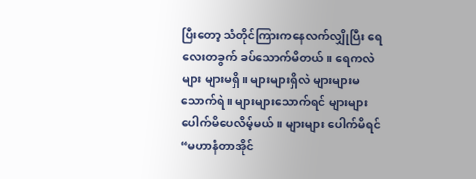ပြီးတော့ သံတိုင်ကြားကနေလက်လျှိုပြီး ရေလေးတခွက် ခပ်သောက်မိတယ်။ ရေကလဲ များ များမရှိ။ များများရှိလဲ များများမသောက်ရဲ။ များများသောက်ရင် များများပေါက်မိပေလိမ့်မယ်။ များများ ပေါက်မိရင် “မဟာနံတာအိုင်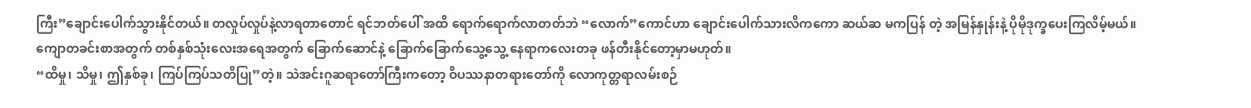ကြီး”ချောင်းပေါက်သွားနိုင်တယ်။ တလှုပ်လှုပ်နဲ့လာရတာတောင် ရင်ဘတ်ပေါ် အထိ ရောက်ရောက်လာတတ်ဘဲ “လောက်”ကောင်ဟာ ချောင်းပေါက်သားလိကကော ဆယ်ဆ မကပြန် တဲ့ အမြန်နှုန်းနဲ့ ပိုမိုဒုက္ခပေးကြလိမ့်မယ်။ ကျောတခင်းစာအတွက် တစ်နှစ်သုံးလေးအရေအတွက် ခြောက်ဆောင်နဲ့ ခြောက်ခြောက်သွေ့သွေ့ နေရာကလေးတခု ဖန်တီးနိုင်တော့မှာမဟုတ်။
“ထိမှု၊ သိမှု၊ ဤနှစ်ခု၊ ကြပ်ကြပ်သတိပြု”တဲ့။ သဲအင်းဂူဆရာတော်ကြီးကတော့ ဝိပဿနာတရားတော်ကို လောကုတ္တရာလမ်းစဉ်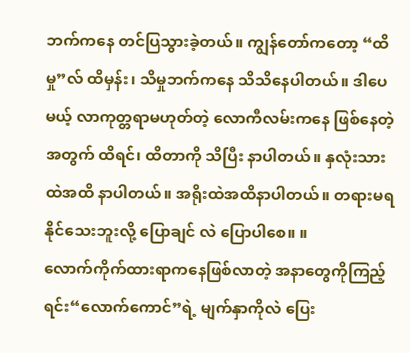ဘက်ကနေ တင်ပြသွားခဲ့တယ်။ ကျွန်တော်ကတော့ “ထိမှု”လ် ထိမှန်း၊ သိမှုဘက်ကနေ သိသိနေပါတယ်။ ဒါပေမယ့် လာကုတ္တရာမဟုတ်တဲ့ လောကီလမ်းကနေ ဖြစ်နေတဲ့အတွက် ထိရင်၊ ထိတာကို သိပြီး နာပါတယ်။ နှလုံးသားထဲအထိ နာပါတယ်။ အရိုးထဲအထိနာပါတယ်။ တရားမရနိုင်သေးဘူးလို့ ပြောချင် လဲ ပြောပါစေ။ ။
လောက်ကိုက်ထားရာကနေဖြစ်လာတဲ့ အနာတွေကိုကြည့်ရင်း“လောက်ကောင်”ရဲ့ မျက်နှာကိုလဲ ပြေး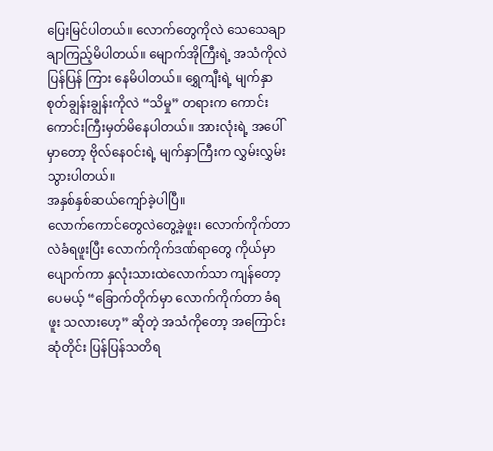ပြေးမြင်ပါတယ်။ လောက်တွေကိုလဲ သေသေချာချာကြည့်မိပါတယ်။ မျောက်အိုကြီးရဲ့ အသံကိုလဲ ပြန်ပြန် ကြား နေမိပါတယ်။ ရွှေကျီးရဲ့ မျက်နှာစုတ်ချွန်းချွန်းကိုလဲ “သိမှု” တရားက ကောင်းကောင်းကြီးမှတ်မိနေပါတယ်။ အားလုံးရဲ့ အပေါ်မှာတော့ ဗိုလ်နေဝင်းရဲ့ မျက်နှာကြီးက လွှမ်းလွှမ်းသွားပါတယ်။
အနှစ်နှစ်ဆယ်ကျော်ခဲ့ပါပြီ။
လောက်ကောင်တွေလဲတွေ့ခဲ့ဖူး၊ လောက်ကိုက်တာလဲခံရဖူးပြီး လောက်ကိုက်ဒဏ်ရာတွေ ကိုယ်မှာ ပျောက်ကာ နှလုံးသားထဲလောက်သာ ကျန်တော့ပေမယ့် “ခြောက်တိုက်မှာ လောက်ကိုက်တာ ခံရဖူး သလားဟေ့” ဆိုတဲ့ အသံကိုတော့ အကြောင်းဆုံတိုင်း ပြန်ပြန်သတိရ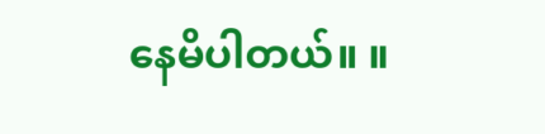နေမိပါတယ်။ ။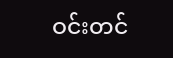ဝင်းတင်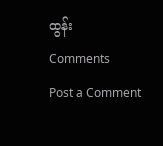ထွန်း
Comments
Post a Comment